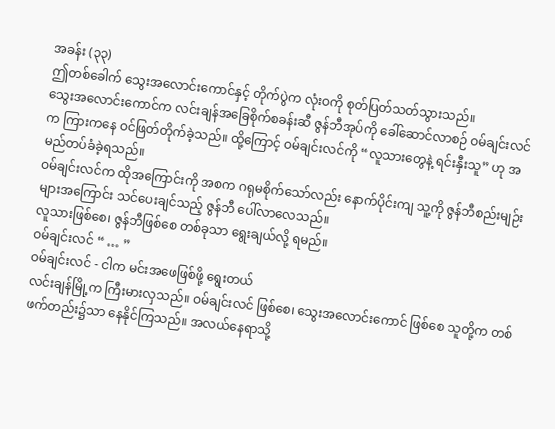အခန်း (၃၃)
ဤတစ်ခေါက် သွေးအလောင်းကောင်နှင့် တိုက်ပွဲက လုံးဝကို စုတ်ပြတ်သတ်သွားသည်။
သွေးအလောင်းကောင်က လင်းချန်အခြေစိုက်စခန်းဆီ ဇွန်ဘီအုပ်ကို ခေါ်ဆောင်လာစဉ် ဝမ်ချင်းလင်က ကြားကနေ ဝင်ဖြတ်တိုက်ခဲ့သည်။ ထို့ကြောင့် ဝမ်ချင်းလင်ကို “လူသားတွေနဲ့ ရင်းနှီးသူ” ဟု အမည်တပ်ခံခဲ့ရသည်။
ဝမ်ချင်းလင်က ထိုအကြောင်းကို အစက ဂရုမစိုက်သော်လည်း နောက်ပိုင်းကျ သူ့ကို ဇွန်ဘီစည်းမျဉ်းများအကြောင်း သင်ပေးချင်သည့် ဇွန်ဘီ ပေါ်လာလေသည်။
လူသားဖြစ်စေ၊ ဇွန်ဘီဖြစ်စေ တစ်ခုသာ ရွေးချယ်လို့ ရမည်။
ဝမ်ချင်းလင် “ … ”
ဝမ်ချင်းလင် - ငါက မင်းအဖေဖြစ်ဖို့ ရွေးတယ်
လင်းချန်မြို့က ကြီးမားလှသည်။ ဝမ်ချင်းလင် ဖြစ်စေ၊ သွေးအလောင်းကောင် ဖြစ်စေ သူတို့က တစ်ဖက်တည်း၌သာ နေနိုင်ကြသည်။ အလယ်နေရာသို့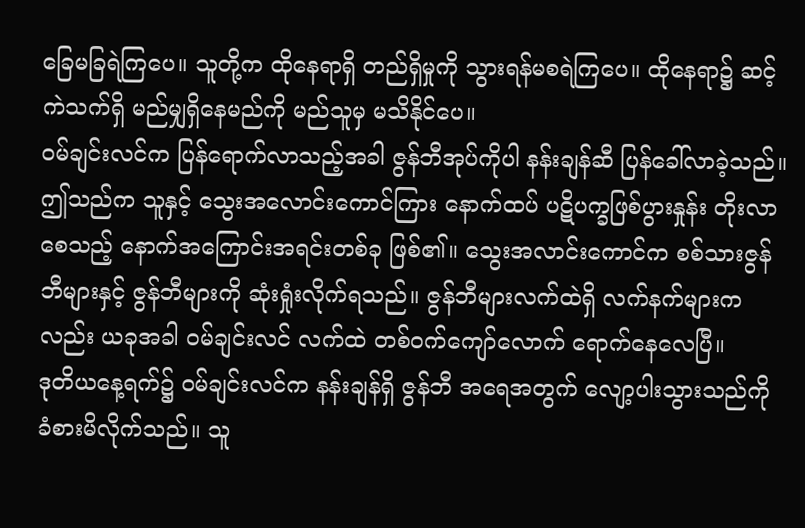ခြေမခြရဲကြပေ။ သူတို့က ထိုနေရာရှိ တည်ရှိမှုကို သွားရန်မစရဲကြပေ။ ထိုနေရာ၌ ဆင့်ကဲသက်ရှိ မည်မျှရှိနေမည်ကို မည်သူမှ မသိနိုင်ပေ။
ဝမ်ချင်းလင်က ပြန်ရောက်လာသည့်အခါ ဇွန်ဘီအုပ်ကိုပါ နန်းချန်ဆီ ပြန်ခေါ်လာခဲ့သည်။ ဤသည်က သူနှင့် သွေးအလောင်းကောင်ကြား နောက်ထပ် ပဋိပက္ခဖြစ်ပွားနှုန်း တိုးလာစေသည့် နောက်အကြောင်းအရင်းတစ်ခု ဖြစ်၏။ သွေးအလာင်းကောင်က စစ်သားဇွန်ဘီများနှင့် ဇွန်ဘီများကို ဆုံးရှုံးလိုက်ရသည်။ ဇွန်ဘီများလက်ထဲရှိ လက်နက်များကလည်း ယခုအခါ ဝမ်ချင်းလင် လက်ထဲ တစ်ဝက်ကျော်လောက် ရောက်နေလေပြီ။
ဒုတိယနေ့ရက်၌ ဝမ်ချင်းလင်က နန်းချန်ရှိ ဇွန်ဘီ အရေအတွက် လျော့ပါးသွားသည်ကို ခံစားမိလိုက်သည်။ သူ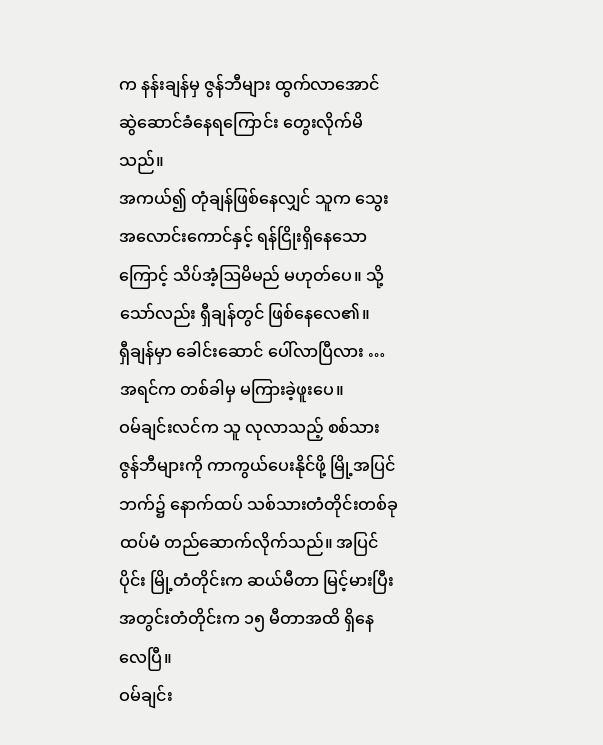က နန်းချန်မှ ဇွန်ဘီများ ထွက်လာအောင် ဆွဲဆောင်ခံနေရကြောင်း တွေးလိုက်မိသည်။
အကယ်၍ တုံချန်ဖြစ်နေလျှင် သူက သွေးအလောင်းကောင်နှင့် ရန်ငြိုးရှိနေသောကြောင့် သိပ်အံ့ဩမိမည် မဟုတ်ပေ။ သို့သော်လည်း ရှီချန်တွင် ဖြစ်နေလေ၏။
ရှီချန်မှာ ခေါင်းဆောင် ပေါ်လာပြီလား … အရင်က တစ်ခါမှ မကြားခဲ့ဖူးပေ။
ဝမ်ချင်းလင်က သူ လုလာသည့် စစ်သားဇွန်ဘီများကို ကာကွယ်ပေးနိုင်ဖို့ မြို့အပြင်ဘက်၌ နောက်ထပ် သစ်သားတံတိုင်းတစ်ခု ထပ်မံ တည်ဆောက်လိုက်သည်။ အပြင်ပိုင်း မြို့တံတိုင်းက ဆယ်မီတာ မြင့်မားပြီး အတွင်းတံတိုင်းက ၁၅ မီတာအထိ ရှိနေလေပြီ။
ဝမ်ချင်း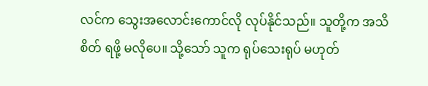လင်က သွေးအလောင်းကောင်လို လုပ်နိုင်သည်။ သူတို့က အသိစိတ် ရဖို့ မလိုပေ။ သို့သော် သူက ရုပ်သေးရုပ် မဟုတ်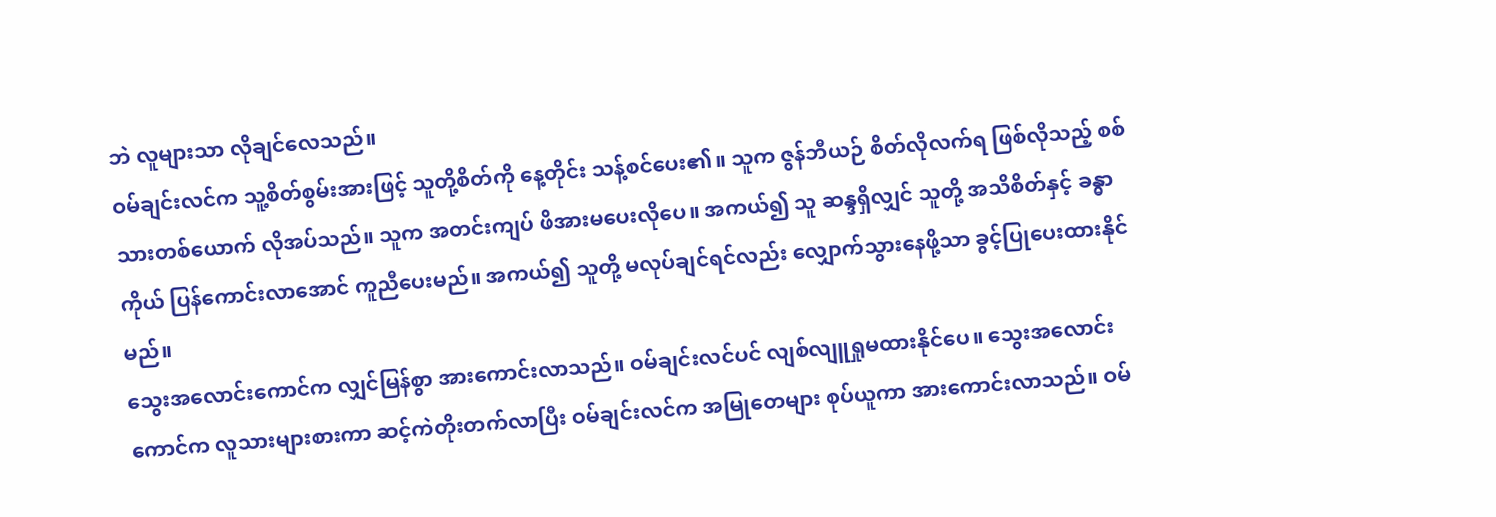ဘဲ လူများသာ လိုချင်လေသည်။
ဝမ်ချင်းလင်က သူ့စိတ်စွမ်းအားဖြင့် သူတို့စိတ်ကို နေ့တိုင်း သန့်စင်ပေး၏။ သူက ဇွန်ဘီယဉ် စိတ်လိုလက်ရ ဖြစ်လိုသည့် စစ်သားတစ်ယောက် လိုအပ်သည်။ သူက အတင်းကျပ် ဖိအားမပေးလိုပေ။ အကယ်၍ သူ ဆန္ဒရှိလျှင် သူတို့ အသိစိတ်နှင့် ခန္ဓာကိုယ် ပြန်ကောင်းလာအောင် ကူညီပေးမည်။ အကယ်၍ သူတို့ မလုပ်ချင်ရင်လည်း လျှောက်သွားနေဖို့သာ ခွင့်ပြုပေးထားနိုင်မည်။
သွေးအလောင်းကောင်က လျှင်မြန်စွာ အားကောင်းလာသည်။ ဝမ်ချင်းလင်ပင် လျစ်လျူရှုမထားနိုင်ပေ။ သွေးအလောင်းကောင်က လူသားများစားကာ ဆင့်ကဲတိုးတက်လာပြီး ဝမ်ချင်းလင်က အမြုတေများ စုပ်ယူကာ အားကောင်းလာသည်။ ဝမ်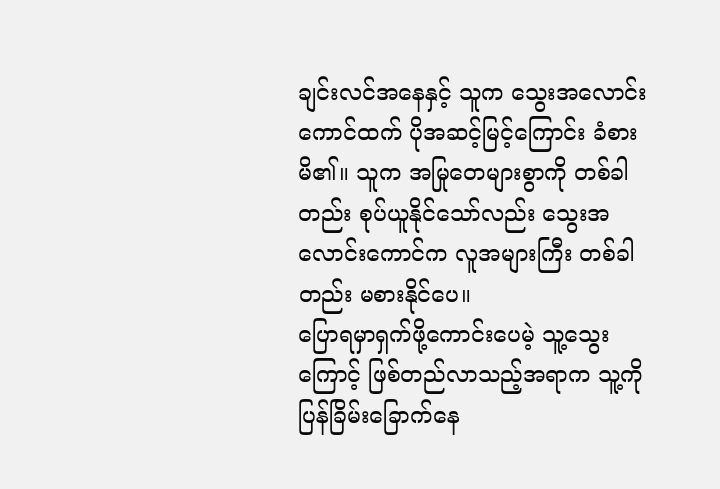ချင်းလင်အနေနှင့် သူက သွေးအလောင်းကောင်ထက် ပိုအဆင့်မြင့်ကြောင်း ခံစားမိ၏။ သူက အမြုတေများစွာကို တစ်ခါတည်း စုပ်ယူနိုင်သော်လည်း သွေးအလောင်းကောင်က လူအများကြီး တစ်ခါတည်း မစားနိုင်ပေ။
ပြောရမှာရှက်ဖို့ကောင်းပေမဲ့ သူ့သွေးကြောင့် ဖြစ်တည်လာသည့်အရာက သူ့ကို ပြန်ခြိမ်းခြောက်နေ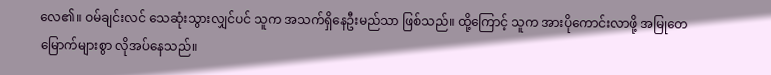လေ၏။ ဝမ်ချင်းလင် သေဆုံးသွားလျှင်ပင် သူက အသက်ရှိနေဦးမည်သာ ဖြစ်သည်။ ထို့ကြောင့် သူက အားပိုကောင်းလာဖို့ အမြုတေမြောက်များစွာ လိုအပ်နေသည်။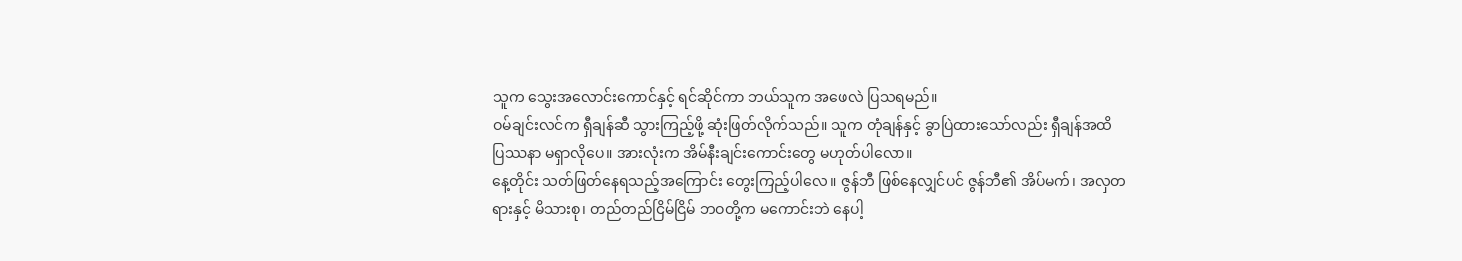သူက သွေးအလောင်းကောင်နှင့် ရင်ဆိုင်ကာ ဘယ်သူက အဖေလဲ ပြသရမည်။
ဝမ်ချင်းလင်က ရှီချန်ဆီ သွားကြည့်ဖို့ ဆုံးဖြတ်လိုက်သည်။ သူက တုံချန်နှင့် ခွာပြဲထားသော်လည်း ရှီချန်အထိ ပြဿနာ မရှာလိုပေ။ အားလုံးက အိမ်နီးချင်းကောင်းတွေ မဟုတ်ပါလော။
နေ့တိုင်း သတ်ဖြတ်နေရသည့်အကြောင်း တွေးကြည့်ပါလေ။ ဇွန်ဘီ ဖြစ်နေလျှင်ပင် ဇွန်ဘီ၏ အိပ်မက်၊ အလှတရားနှင့် မိသားစု၊ တည်တည်ငြိမ်ငြိမ် ဘဝတို့က မကောင်းဘဲ နေပါ့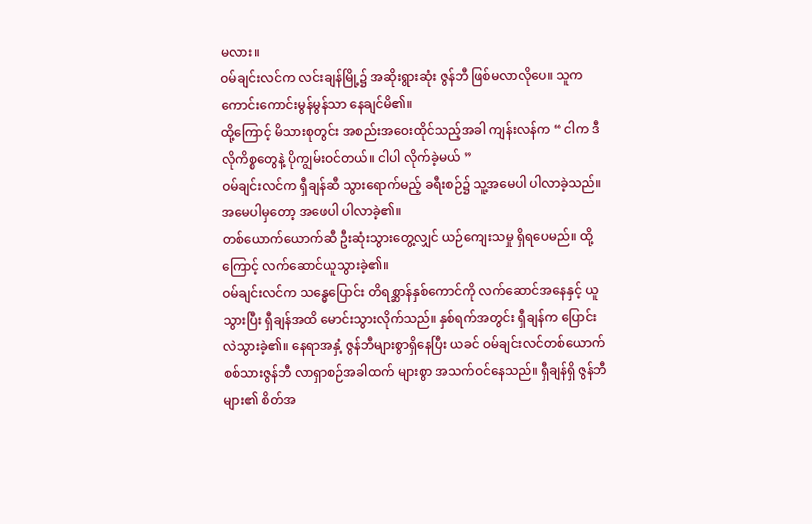မလား။
ဝမ်ချင်းလင်က လင်းချန်မြို့၌ အဆိုးရွားဆုံး ဇွန်ဘီ ဖြစ်မလာလိုပေ။ သူက ကောင်းကောင်းမွန်မွန်သာ နေချင်မိ၏။
ထို့ကြောင့် မိသားစုတွင်း အစည်းအဝေးထိုင်သည့်အခါ ကျန်းလန်က “ ငါက ဒီလိုကိစ္စတွေနဲ့ ပိုကျွမ်းဝင်တယ်။ ငါပါ လိုက်ခဲ့မယ် ”
ဝမ်ချင်းလင်က ရှီချန်ဆီ သွားရောက်မည့် ခရီးစဉ်၌ သူ့အမေပါ ပါလာခဲ့သည်။ အမေပါမှတော့ အဖေပါ ပါလာခဲ့၏။
တစ်ယောက်ယောက်ဆီ ဦးဆုံးသွားတွေ့လျှင် ယဉ်ကျေးသမှု ရှိရပေမည်။ ထို့ကြောင့် လက်ဆောင်ယူသွားခဲ့၏။
ဝမ်ချင်းလင်က သန္ဓေပြောင်း တိရစ္ဆာန်နှစ်ကောင်ကို လက်ဆောင်အနေနှင့် ယူသွားပြီး ရှီချန်အထိ မောင်းသွားလိုက်သည်။ နှစ်ရက်အတွင်း ရှီချန်က ပြောင်းလဲသွားခဲ့၏။ နေရာအနှံ့ ဇွန်ဘီများစွာရှိနေပြီး ယခင် ဝမ်ချင်းလင်တစ်ယောက် စစ်သားဇွန်ဘီ လာရှာစဉ်အခါထက် များစွာ အသက်ဝင်နေသည်။ ရှီချန်ရှိ ဇွန်ဘီများ၏ စိတ်အ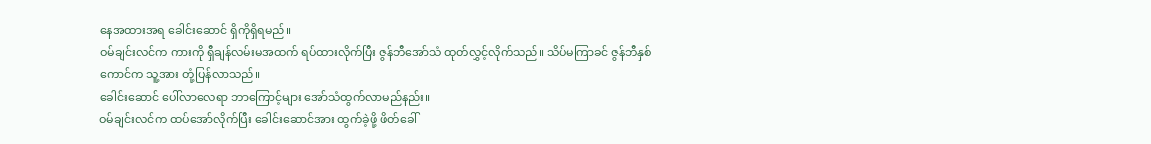နေအထားအရ ခေါင်းဆောင် ရှိကိုရှိရမည်။
ဝမ်ချင်းလင်က ကားကို ရှီချန်လမ်းမအထက် ရပ်ထားလိုက်ပြီး ဇွန်ဘီအော်သံ ထုတ်လွှင့်လိုက်သည်။ သိပ်မကြာခင် ဇွန်ဘီနှစ်ကောင်က သူ့အား တုံ့ပြန်လာသည်။
ခေါင်းဆောင် ပေါ်လာလေရာ ဘာကြောင့်များ အော်သံထွက်လာမည်နည်း။
ဝမ်ချင်းလင်က ထပ်အော်လိုက်ပြီး ခေါင်းဆောင်အား ထွက်ခဲ့ဖို့ ဖိတ်ခေါ်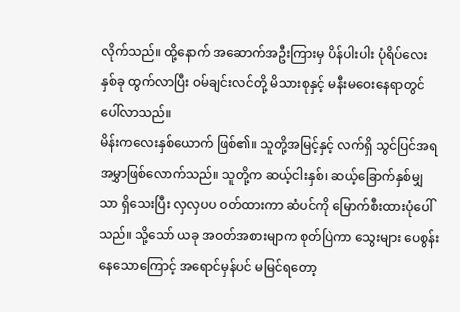လိုက်သည်။ ထို့နောက် အဆောက်အဦးကြားမှ ပိန်ပါးပါး ပုံရိပ်လေးနှစ်ခု ထွက်လာပြီး ဝမ်ချင်းလင်တို့ မိသားစုနှင့် မနီးမဝေးနေရာတွင် ပေါ်လာသည်။
မိန်းကလေးနှစ်ယောက် ဖြစ်၏။ သူတို့အမြင့်နှင့် လက်ရှိ သွင်ပြင်အရ အမွှာဖြစ်လောက်သည်။ သူတို့က ဆယ့်ငါးနှစ်၊ ဆယ့်ခြောက်နှစ်မျှသာ ရှိသေးပြီး လှလှပပ ဝတ်ထားကာ ဆံပင်ကို မြောက်စီးထားပုံပေါ်သည်။ သို့သော် ယခု အဝတ်အစားမျာက စုတ်ပြဲကာ သွေးများ ပေစွန်းနေသောကြောင့် အရောင်မှန်ပင် မမြင်ရတော့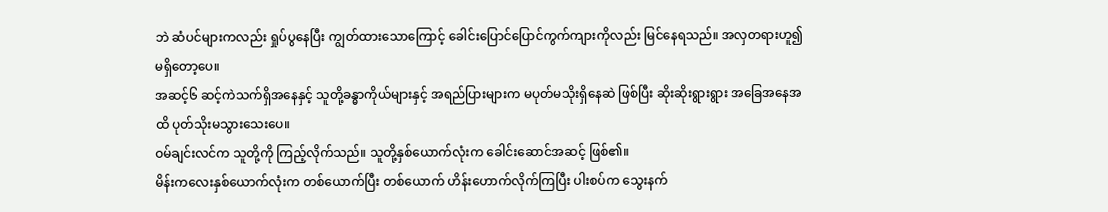ဘဲ ဆံပင်များကလည်း ရှုပ်ပွနေပြီး ကျွတ်ထားသောကြောင့် ခေါင်းပြောင်ပြောင်ကွက်ကျားကိုလည်း မြင်နေရသည်။ အလှတရားဟူ၍ မရှိတော့ပေ။
အဆင့်၆ ဆင့်ကဲသက်ရှိအနေနှင့် သူတို့ခန္ဓာကိုယ်များနှင့် အရည်ပြားများက မပုတ်မသိုးရှိနေဆဲ ဖြစ်ပြီး ဆိုးဆိုးရွားရွား အခြေအနေအထိ ပုတ်သိုးမသွားသေးပေ။
ဝမ်ချင်းလင်က သူတို့ကို ကြည့်လိုက်သည်။ သူတို့နှစ်ယောက်လုံးက ခေါင်းဆောင်အဆင့် ဖြစ်၏။
မိန်းကလေးနှစ်ယောက်လုံးက တစ်ယောက်ပြီး တစ်ယောက် ဟိန်းဟောက်လိုက်ကြပြီး ပါးစပ်က သွေးနက်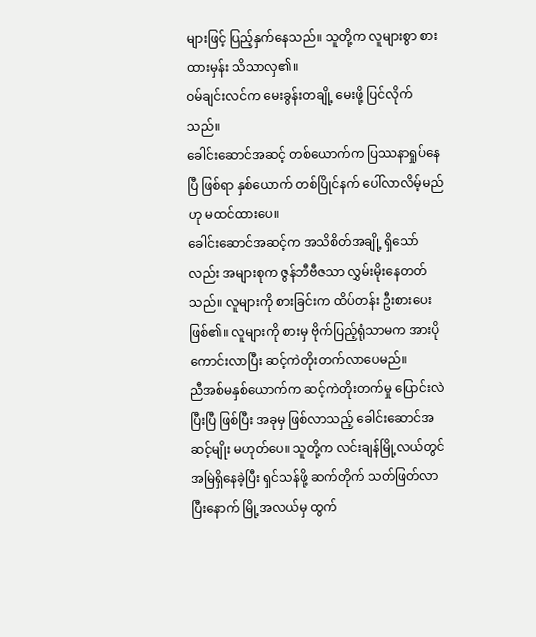များဖြင့် ပြည့်နှက်နေသည်။ သူတို့က လူများစွာ စားထားမှန်း သိသာလှ၏။
ဝမ်ချင်းလင်က မေးခွန်းတချို့ မေးဖို့ ပြင်လိုက်သည်။
ခေါင်းဆောင်အဆင့် တစ်ယောက်က ပြဿနာရှုပ်နေပြီ ဖြစ်ရာ နှစ်ယောက် တစ်ပြိုင်နက် ပေါ်လာလိမ့်မည်ဟု မထင်ထားပေ။
ခေါင်းဆောင်အဆင့်က အသိစိတ်အချို့ ရှိသော်လည်း အများစုက ဇွန်ဘီဗီဇသာ လွှမ်းမိုးနေတတ်သည်။ လူများကို စားခြင်းက ထိပ်တန်း ဦးစားပေး ဖြစ်၏။ လူများကို စားမှ ဗိုက်ပြည့်ရုံသာမက အားပိုကောင်းလာပြီး ဆင့်ကဲတိုးတက်လာပေမည်။
ညီအစ်မနှစ်ယောက်က ဆင့်ကဲတိုးတက်မှု ပြောင်းလဲပြီးပြီ ဖြစ်ပြီး အခုမှ ဖြစ်လာသည့် ခေါင်းဆောင်အဆင့်မျိုး မဟုတ်ပေ။ သူတို့က လင်းချန်မြို့လယ်တွင် အမြဲရှိနေခဲ့ပြီး ရှင်သန်ဖို့ ဆက်တိုက် သတ်ဖြတ်လာပြီးနောက် မြို့အလယ်မှ ထွက်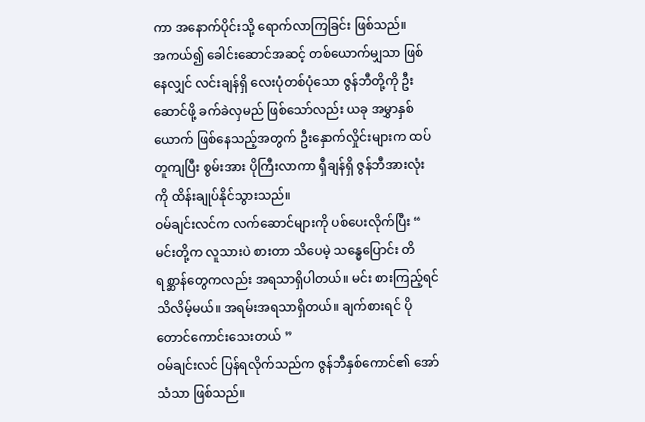ကာ အနောက်ပိုင်းသို့ ရောက်လာကြခြင်း ဖြစ်သည်။
အကယ်၍ ခေါင်းဆောင်အဆင့် တစ်ယောက်မျှသာ ဖြစ်နေလျှင် လင်းချန်ရှိ လေးပုံတစ်ပုံသော ဇွန်ဘီတို့ကို ဦးဆောင်ဖို့ ခက်ခဲလှမည် ဖြစ်သော်လည်း ယခု အမွှာနှစ်ယောက် ဖြစ်နေသည့်အတွက် ဦးနှောက်လှိုင်းများက ထပ်တူကျပြီး စွမ်းအား ပိုကြီးလာကာ ရှီချန်ရှိ ဇွန်ဘီအားလုံးကို ထိန်းချုပ်နိုင်သွားသည်။
ဝမ်ချင်းလင်က လက်ဆောင်များကို ပစ်ပေးလိုက်ပြီး “ မင်းတို့က လူသားပဲ စားတာ သိပေမဲ့ သန္ဓေပြောင်း တိရစ္ဆာန်တွေကလည်း အရသာရှိပါတယ်။ မင်း စားကြည့်ရင် သိလိမ့်မယ်။ အရမ်းအရသာရှိတယ်။ ချက်စားရင် ပိုတောင်ကောင်းသေးတယ် ”
ဝမ်ချင်းလင် ပြန်ရလိုက်သည်က ဇွန်ဘီနှစ်ကောင်၏ အော်သံသာ ဖြစ်သည်။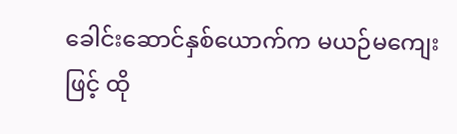ခေါင်းဆောင်နှစ်ယောက်က မယဉ်မကျေးဖြင့် ထို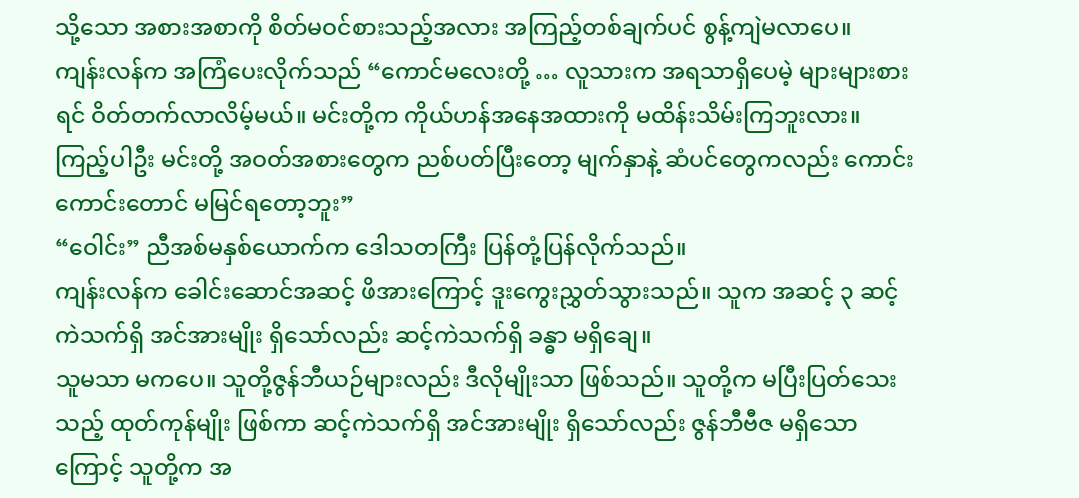သို့သော အစားအစာကို စိတ်မဝင်စားသည့်အလား အကြည့်တစ်ချက်ပင် စွန့်ကျဲမလာပေ။
ကျန်းလန်က အကြံပေးလိုက်သည် “ကောင်မလေးတို့ … လူသားက အရသာရှိပေမဲ့ များများစားရင် ဝိတ်တက်လာလိမ့်မယ်။ မင်းတို့က ကိုယ်ဟန်အနေအထားကို မထိန်းသိမ်းကြဘူးလား။ ကြည့်ပါဦး မင်းတို့ အဝတ်အစားတွေက ညစ်ပတ်ပြီးတော့ မျက်နှာနဲ့ ဆံပင်တွေကလည်း ကောင်းကောင်းတောင် မမြင်ရတော့ဘူး”
“ဝေါင်း” ညီအစ်မနှစ်ယောက်က ဒေါသတကြီး ပြန်တုံ့ပြန်လိုက်သည်။
ကျန်းလန်က ခေါင်းဆောင်အဆင့် ဖိအားကြောင့် ဒူးကွေးညွှတ်သွားသည်။ သူက အဆင့် ၃ ဆင့်ကဲသက်ရှိ အင်အားမျိုး ရှိသော်လည်း ဆင့်ကဲသက်ရှိ ခန္ဓာ မရှိချေ။
သူမသာ မကပေ။ သူတို့ဇွန်ဘီယဉ်များလည်း ဒီလိုမျိုးသာ ဖြစ်သည်။ သူတို့က မပြီးပြတ်သေးသည့် ထုတ်ကုန်မျိုး ဖြစ်ကာ ဆင့်ကဲသက်ရှိ အင်အားမျိုး ရှိသော်လည်း ဇွန်ဘီဗီဇ မရှိသောကြောင့် သူတို့က အ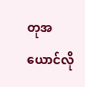တုအယောင်လို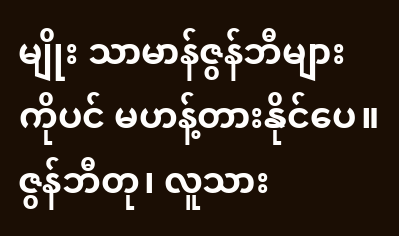မျိုး သာမာန်ဇွန်ဘီများကိုပင် မဟန့်တားနိုင်ပေ။
ဇွန်ဘီတု၊ လူသား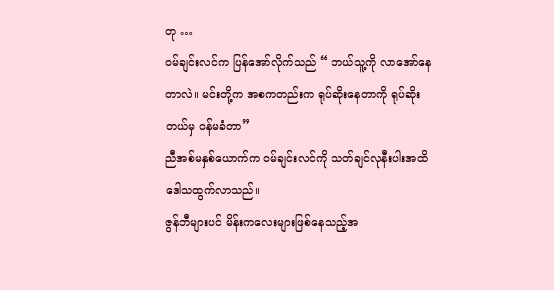တု …
ဝမ်ချင်းလင်က ပြန်အော်လိုက်သည် “ ဘယ်သူ့ကို လာအော်နေတာလဲ။ မင်းတို့က အစကတည်းက ရုပ်ဆိုးနေတာကို ရုပ်ဆိုးတယ်မှ ဝန်မခံတာ”
ညီအစ်မနှစ်ယောက်က ဝမ်ချင်းလင်ကို သတ်ချင်လုနီးပါးအထိ ဒေါသထွက်လာသည်။
ဇွန်ဘီများပင် မိန်းကလေးများဖြစ်နေသည့်အ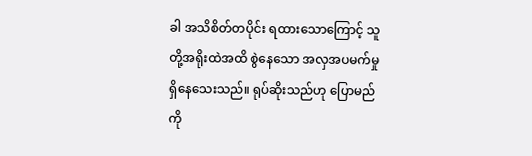ခါ အသိစိတ်တပိုင်း ရထားသောကြောင့် သူတို့အရိုးထဲအထိ စွဲနေသော အလှအပမက်မှု ရှိနေသေးသည်။ ရုပ်ဆိုးသည်ဟု ပြောမည်ကို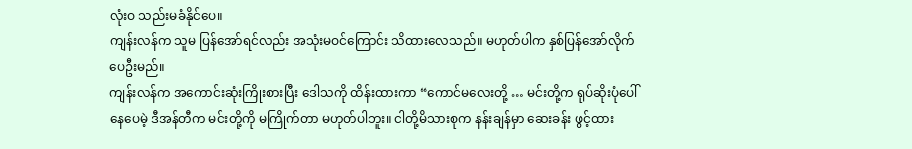လုံးဝ သည်းမခံနိုင်ပေ။
ကျန်းလန်က သူမ ပြန်အော်ရင်လည်း အသုံးမဝင်ကြောင်း သိထားလေသည်။ မဟုတ်ပါက နှစ်ပြန်အော်လိုက်ပေဦးမည်။
ကျန်းလန်က အကောင်းဆုံးကြိုးစားပြီး ဒေါသကို ထိန်းထားကာ “ကောင်မလေးတို့ … မင်းတို့က ရုပ်ဆိုးပုံပေါ်နေပေမဲ့ ဒီအန်တီက မင်းတို့ကို မကြိုက်တာ မဟုတ်ပါဘူး။ ငါတို့မိသားစုက နန်းချန်မှာ ဆေးခန်း ဖွင့်ထား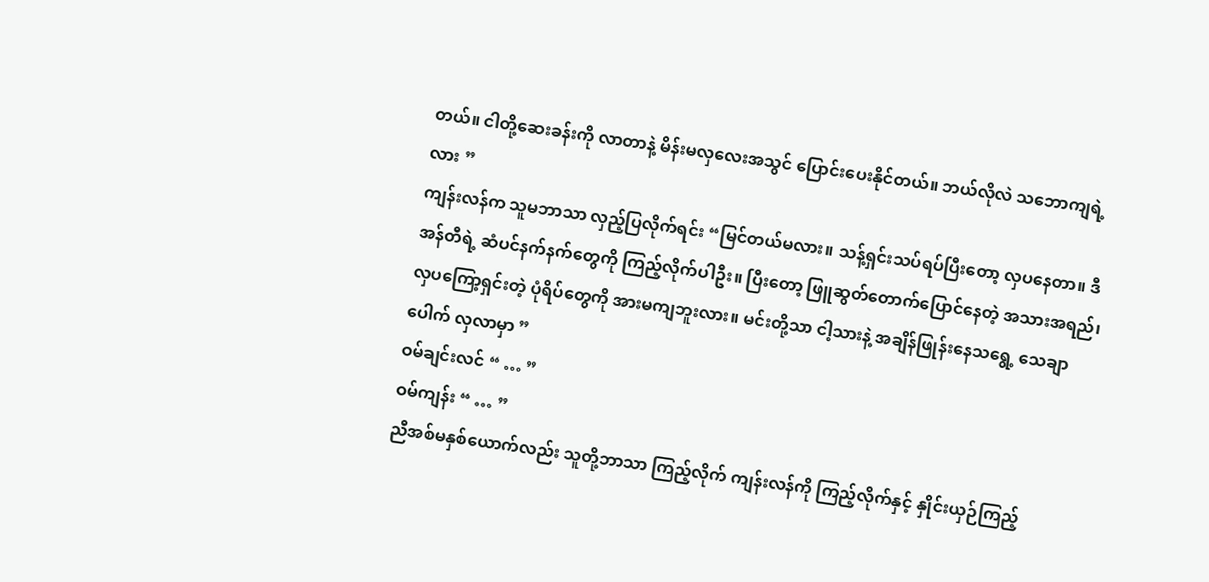တယ်။ ငါတို့ဆေးခန်းကို လာတာနဲ့ မိန်းမလှလေးအသွင် ပြောင်းပေးနိုင်တယ်။ ဘယ်လိုလဲ သဘောကျရဲ့လား ”
ကျန်းလန်က သူမဘာသာ လှည့်ပြလိုက်ရင်း “မြင်တယ်မလား။ သန့်ရှင်းသပ်ရပ်ပြီးတော့ လှပနေတာ။ ဒီအန်တီရဲ့ ဆံပင်နက်နက်တွေကို ကြည့်လိုက်ပါဦး။ ပြီးတော့ ဖြူဆွတ်တောက်ပြောင်နေတဲ့ အသားအရည်၊ လှပကြော့ရှင်းတဲ့ ပုံရိပ်တွေကို အားမကျဘူးလား။ မင်းတို့သာ ငါ့သားနဲ့ အချိန်ဖြုန်းနေသရွေ့ သေချာပေါက် လှလာမှာ ”
ဝမ်ချင်းလင် “ … ”
ဝမ်ကျန်း “ … ”
ညီအစ်မနှစ်ယောက်လည်း သူတို့ဘာသာ ကြည့်လိုက် ကျန်းလန်ကို ကြည့်လိုက်နှင့် နှိုင်းယှဉ်ကြည့်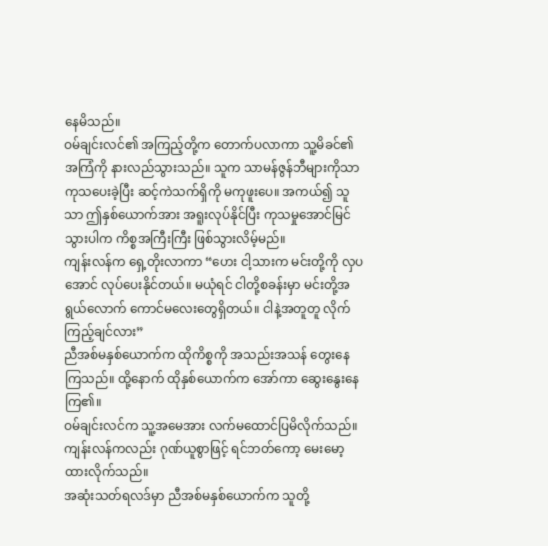နေမိသည်။
ဝမ်ချင်းလင်၏ အကြည့်တို့က တောက်ပလာကာ သူ့မိခင်၏ အကြံကို နားလည်သွားသည်။ သူက သာမန်ဇွန်ဘီများကိုသာ ကုသပေးခဲ့ပြီး ဆင့်ကဲသက်ရှိကို မကုဖူးပေ။ အကယ်၍ သူသာ ဤနှစ်ယောက်အား အရူးလုပ်နိုင်ပြီး ကုသမှုအောင်မြင်သွားပါက ကိစ္စအကြီးကြီး ဖြစ်သွားလိမ့်မည်။
ကျန်းလန်က ရှေ့တိုးလာကာ “ဟေး ငါ့သားက မင်းတို့ကို လှပအောင် လုပ်ပေးနိုင်တယ်။ မယုံရင် ငါတို့စခန်းမှာ မင်းတို့အရွယ်လောက် ကောင်မလေးတွေရှိတယ်။ ငါနဲ့အတူတူ လိုက်ကြည့်ချင်လား”
ညီအစ်မနှစ်ယောက်က ထိုကိစ္စကို အသည်းအသန် တွေးနေကြသည်။ ထို့နောက် ထိုနှစ်ယောက်က အော်ကာ ဆွေးနွေးနေကြ၏။
ဝမ်ချင်းလင်က သူ့အမေအား လက်မထောင်ပြမိလိုက်သည်။
ကျန်းလန်ကလည်း ဂုဏ်ယူစွာဖြင့် ရင်ဘတ်ကော့ မေးမော့ထားလိုက်သည်။
အဆုံးသတ်ရလဒ်မှာ ညီအစ်မနှစ်ယောက်က သူတို့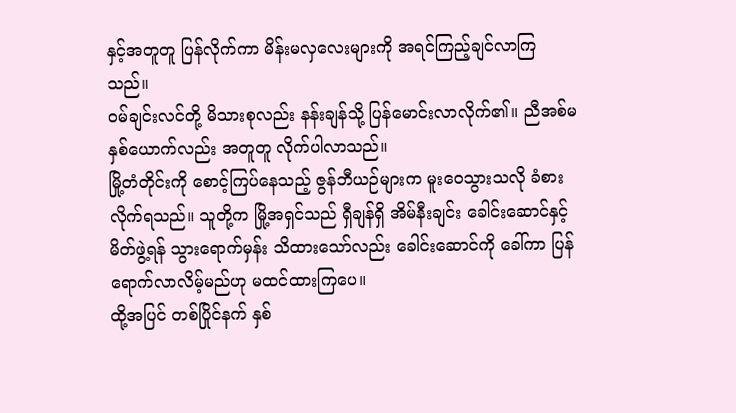နှင့်အတူတူ ပြန်လိုက်ကာ မိန်းမလှလေးများကို အရင်ကြည့်ချင်လာကြသည်။
ဝမ်ချင်းလင်တို့ မိသားစုလည်း နန်းချန်သို့ ပြန်မောင်းလာလိုက်၏။ ညီအစ်မနှစ်ယောက်လည်း အတူတူ လိုက်ပါလာသည်။
မြို့တံတိုင်းကို စောင့်ကြပ်နေသည့် ဇွန်ဘီယဉ်များက မူးဝေသွားသလို ခံစားလိုက်ရသည်။ သူတို့က မြို့အရှင်သည် ရှီချန်ရှိ အိမ်နီးချင်း ခေါင်းဆောင်နှင့် မိတ်ဖွဲ့ရန် သွားရောက်မှန်း သိထားသော်လည်း ခေါင်းဆောင်ကို ခေါ်ကာ ပြန်ရောက်လာလိမ့်မည်ဟု မထင်ထားကြပေ။
ထို့အပြင် တစ်ပြိုင်နက် နှစ်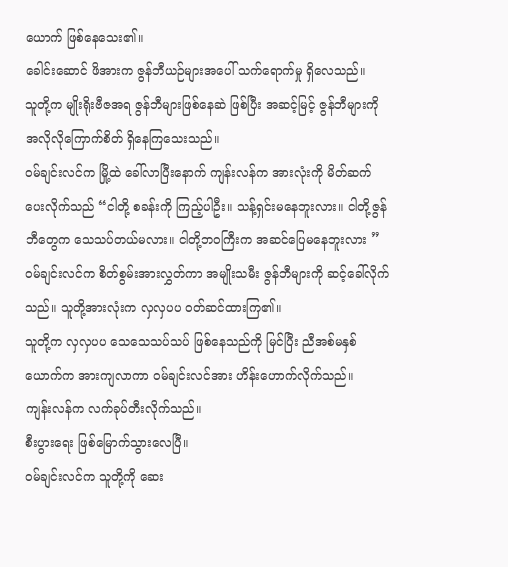ယောက် ဖြစ်နေသေး၏။
ခေါင်းဆောင် ဖိအားက ဇွန်ဘီယဉ်များအပေါ် သက်ရောက်မှု ရှိလေသည်။
သူတို့က မျိုးရိုးဗီဇအရ ဇွန်ဘီများဖြစ်နေဆဲ ဖြစ်ပြီး အဆင့်မြင့် ဇွန်ဘီများကို အလိုလိုကြောက်စိတ် ရှိနေကြသေးသည်။
ဝမ်ချင်းလင်က မြို့ထဲ ခေါ်လာပြီးနောက် ကျန်းလန်က အားလုံးကို မိတ်ဆက်ပေးလိုက်သည် “ငါတို့ စခန်းကို ကြည့်ပါဦး။ သန့်ရှင်းမနေဘူးလား။ ငါတို့ဇွန်ဘီတွေက သေသပ်တယ်မလား။ ငါတို့ဘဝကြီးက အဆင်ပြေမနေဘူးလား ”
ဝမ်ချင်းလင်က စိတ်စွမ်းအားလွှတ်ကာ အမျိုးသမီး ဇွန်ဘီများကို ဆင့်ခေါ်လိုက်သည်။ သူတို့အားလုံးက လှလှပပ ဝတ်ဆင်ထားကြ၏။
သူတို့က လှလှပပ သေသေသပ်သပ် ဖြစ်နေသည်ကို မြင်ပြီး ညီအစ်မနှစ်ယောက်က အားကျလာကာ ဝမ်ချင်းလင်အား ဟိန်းဟောက်လိုက်သည်။
ကျန်းလန်က လက်ခုပ်တီးလိုက်သည်။
စီးပွားရေး ဖြစ်မြောက်သွားလေပြီ။
ဝမ်ချင်းလင်က သူတို့ကို ဆေး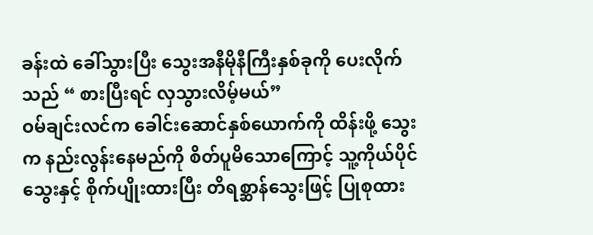ခန်းထဲ ခေါ်သွားပြီး သွေးအနီမိုနီကြီးနှစ်ခုကို ပေးလိုက်သည် “ စားပြီးရင် လှသွားလိမ့်မယ်”
ဝမ်ချင်းလင်က ခေါင်းဆောင်နှစ်ယောက်ကို ထိန်းဖို့ သွေးက နည်းလွန်းနေမည်ကို စိတ်ပူမိသောကြောင့် သူ့ကိုယ်ပိုင်သွေးနှင့် စိုက်ပျိုးထားပြီး တိရစ္ဆာန်သွေးဖြင့် ပြုစုထား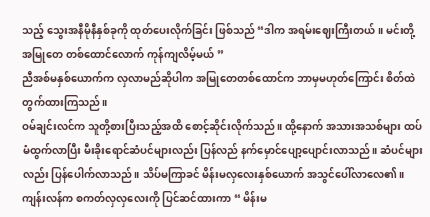သည့် သွေးအနီမိုနီနှစ်ခုကို ထုတ်ပေးလိုက်ခြင်း ဖြစ်သည် “ဒါက အရမ်းဈေးကြီးတယ်။ မင်းတို့ အမြုတေ တစ်ထောင်လောက် ကုန်ကျလိမ့်မယ် ”
ညီအစ်မနှစ်ယောက်က လှလာမည်ဆိုပါက အမြုတေတစ်ထောင်က ဘာမှမဟုတ်ကြောင်း စိတ်ထဲ တွက်ထားကြသည်။
ဝမ်ချင်းလင်က သူတို့စားပြီးသည့်အထိ စောင့်ဆိုင်းလိုက်သည်။ ထို့နောက် အသားအသစ်များ ထပ်မံထွက်လာပြီး မီးခိုးရောင်ဆံပင်များလည်း ပြန်လည် နက်မှောင်ပျော့ပျောင်းလာသည်။ ဆံပင်များလည်း ပြန်ပေါက်လာသည်။ သိပ်မကြာခင် မိန်းမလှလေးနှစ်ယောက် အသွင်ပေါ်လာလေ၏။
ကျန်းလန်က စကတ်လှလှလေးကို ပြင်ဆင်ထားကာ “ မိန်းမ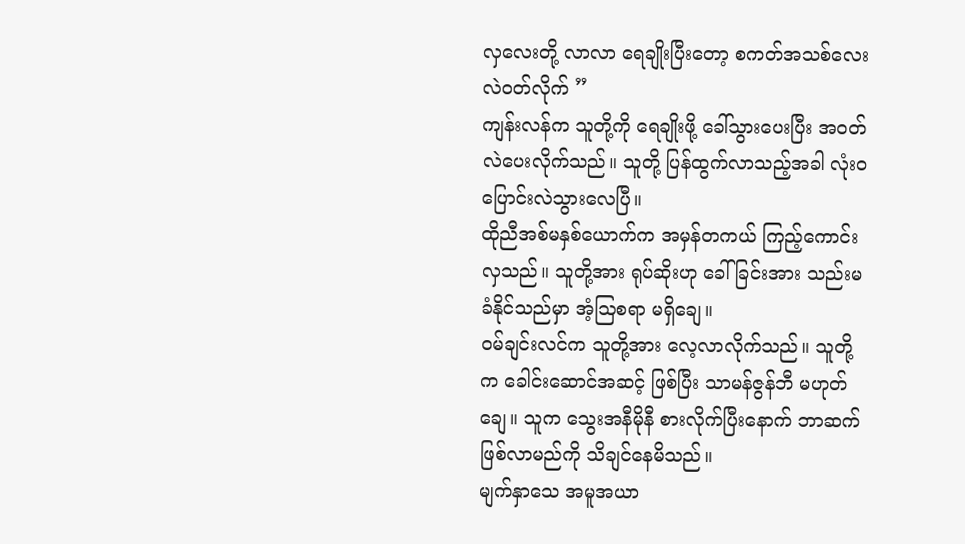လှလေးတို့ လာလာ ရေချိုးပြီးတော့ စကတ်အသစ်လေး လဲဝတ်လိုက် ”
ကျန်းလန်က သူတို့ကို ရေချိုးဖို့ ခေါ်သွားပေးပြီး အဝတ်လဲပေးလိုက်သည်။ သူတို့ ပြန်ထွက်လာသည့်အခါ လုံးဝ ပြောင်းလဲသွားလေပြီ။
ထိုညီအစ်မနှစ်ယောက်က အမှန်တကယ် ကြည့်ကောင်းလှသည်။ သူတို့အား ရုပ်ဆိုးဟု ခေါ်ခြင်းအား သည်းမခံနိုင်သည်မှာ အံ့ဩစရာ မရှိချေ။
ဝမ်ချင်းလင်က သူတို့အား လေ့လာလိုက်သည်။ သူတို့က ခေါင်းဆောင်အဆင့် ဖြစ်ပြီး သာမန်ဇွန်ဘီ မဟုတ်ချေ။ သူက သွေးအနီမိုနီ စားလိုက်ပြီးနောက် ဘာဆက်ဖြစ်လာမည်ကို သိချင်နေမိသည်။
မျက်နှာသေ အမူအယာ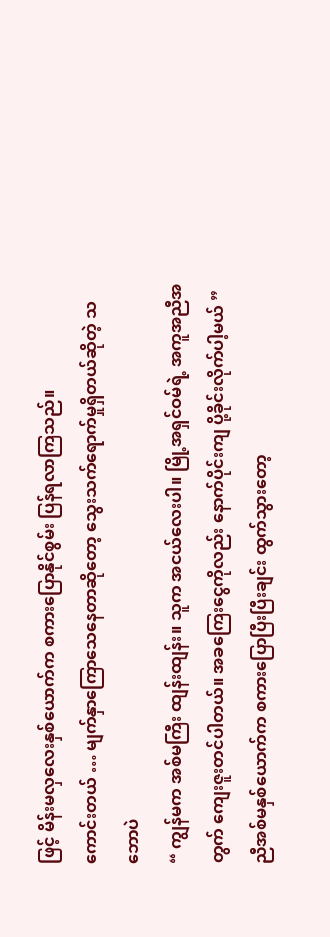ဖြင့် မိန်းမလှလေးနှစ်ယောက်က စကားပြောနိုင်စွမ်း ပြန်ရလာကြသည်။
ကောင်းတယ် … မျက်နှာကြောသေနေတာဆိုတော့ သွေးသက်ရောက်မှုရှိတယ်ဆိုတဲ့ သဘောပဲ
“ ကျွန်မက အစ်မကြီး ထျန်းထျန်း။ သူက အငယ်လေးပါ။ မြို့အရှင်ဝမ်ရဲ့ အကူအညီအတွက် ကျေးဇူးတင်ပါတယ်။ အခကြေးငွေကိုလည်း နောက်ပိုင်းကျ ပို့ခိုင်းလိုက်ပါ့မယ် ”
ညီအစ်မနှစ်ယောက်က စကားပြောပြီးပြီးချင်း ထွက်သွားတော့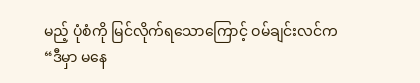မည့် ပုံစံကို မြင်လိုက်ရသောကြောင့် ဝမ်ချင်းလင်က “ဒီမှာ မနေ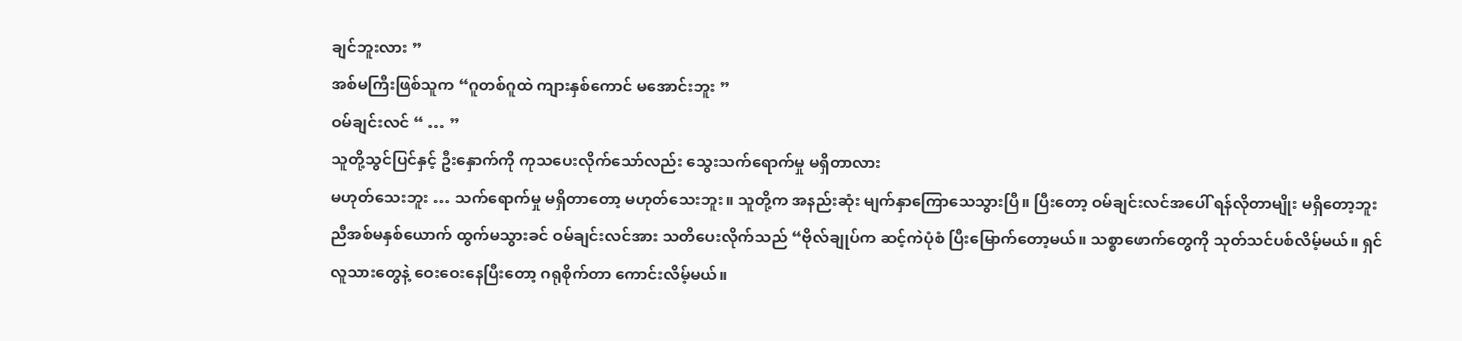ချင်ဘူးလား ”
အစ်မကြီးဖြစ်သူက “ဂူတစ်ဂူထဲ ကျားနှစ်ကောင် မအောင်းဘူး ”
ဝမ်ချင်းလင် “ … ”
သူတို့သွင်ပြင်နှင့် ဦးနှောက်ကို ကုသပေးလိုက်သော်လည်း သွေးသက်ရောက်မှု မရှိတာလား
မဟုတ်သေးဘူး … သက်ရောက်မှု မရှိတာတော့ မဟုတ်သေးဘူး။ သူတို့က အနည်းဆုံး မျက်နှာကြောသေသွားပြီ။ ပြီးတော့ ဝမ်ချင်းလင်အပေါ် ရန်လိုတာမျိုး မရှိတော့ဘူး
ညီအစ်မနှစ်ယောက် ထွက်မသွားခင် ဝမ်ချင်းလင်အား သတိပေးလိုက်သည် “ဗိုလ်ချုပ်က ဆင့်ကဲပုံစံ ပြီးမြောက်တော့မယ်။ သစ္စာဖောက်တွေကို သုတ်သင်ပစ်လိမ့်မယ်။ ရှင် လူသားတွေနဲ့ ဝေးဝေးနေပြီးတော့ ဂရုစိုက်တာ ကောင်းလိမ့်မယ်။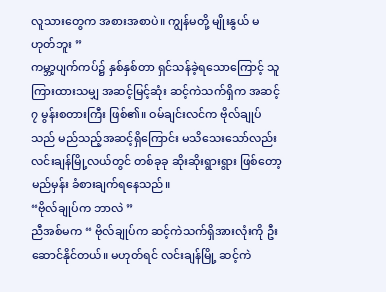လူသားတွေက အစားအစာပဲ။ ကျွန်မတို့ မျိုးနွယ် မဟုတ်ဘူး ”
ကမ္ဘာ့ပျက်ကပ်၌ နှစ်နှစ်တာ ရှင်သန်ခဲ့ရသောကြောင့် သူ ကြားထားသမျှ အဆင့်မြင့်ဆုံး ဆင့်ကဲသက်ရှိက အဆင့် ၇ မွန်းစတားကြီး ဖြစ်၏။ ဝမ်ချင်းလင်က ဗိုလ်ချုပ်သည် မည်သည့်အဆင့်ရှိကြောင်း မသိသေးသော်လည်း လင်းချန်မြို့လယ်တွင် တစ်ခုခု ဆိုးဆိုးရွားရွား ဖြစ်တော့မည်မှန်း ခံစားချက်ရနေသည်။
“ဗိုလ်ချုပ်က ဘာလဲ ”
ညီအစ်မက “ ဗိုလ်ချုပ်က ဆင့်ကဲသက်ရှိအားလုံးကို ဦးဆောင်နိုင်တယ်။ မဟုတ်ရင် လင်းချန်မြို့ ဆင့်ကဲ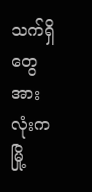သက်ရှိတွေအားလုံးက မြို့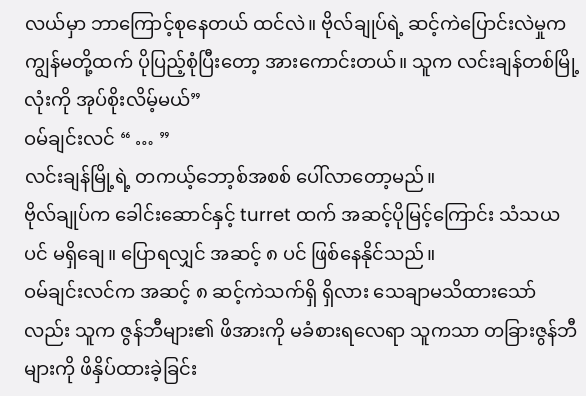လယ်မှာ ဘာကြောင့်စုနေတယ် ထင်လဲ။ ဗိုလ်ချုပ်ရဲ့ ဆင့်ကဲပြောင်းလဲမှုက ကျွန်မတို့ထက် ပိုပြည့်စုံပြီးတော့ အားကောင်းတယ်။ သူက လင်းချန်တစ်မြို့လုံးကို အုပ်စိုးလိမ့်မယ်”
ဝမ်ချင်းလင် “ … ”
လင်းချန်မြို့ရဲ့ တကယ့်ဘော့စ်အစစ် ပေါ်လာတော့မည်။
ဗိုလ်ချုပ်က ခေါင်းဆောင်နှင့် turret ထက် အဆင့်ပိုမြင့်ကြောင်း သံသယပင် မရှိချေ။ ပြောရလျှင် အဆင့် ၈ ပင် ဖြစ်နေနိုင်သည်။
ဝမ်ချင်းလင်က အဆင့် ၈ ဆင့်ကဲသက်ရှိ ရှိလား သေချာမသိထားသော်လည်း သူက ဇွန်ဘီများ၏ ဖိအားကို မခံစားရလေရာ သူကသာ တခြားဇွန်ဘီများကို ဖိနှိပ်ထားခဲ့ခြင်း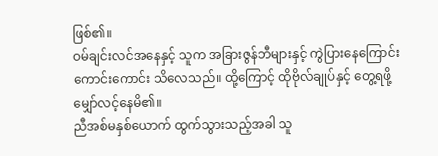ဖြစ်၏။
ဝမ်ချင်းလင်အနေနှင့် သူက အခြားဇွန်ဘီများနှင့် ကွဲပြားနေကြောင်း ကောင်းကောင်း သိလေသည်။ ထို့ကြောင့် ထိုဗိုလ်ချုပ်နှင့် တွေ့ရဖို့ မျှော်လင့်နေမိ၏။
ညီအစ်မနှစ်ယောက် ထွက်သွားသည့်အခါ သူ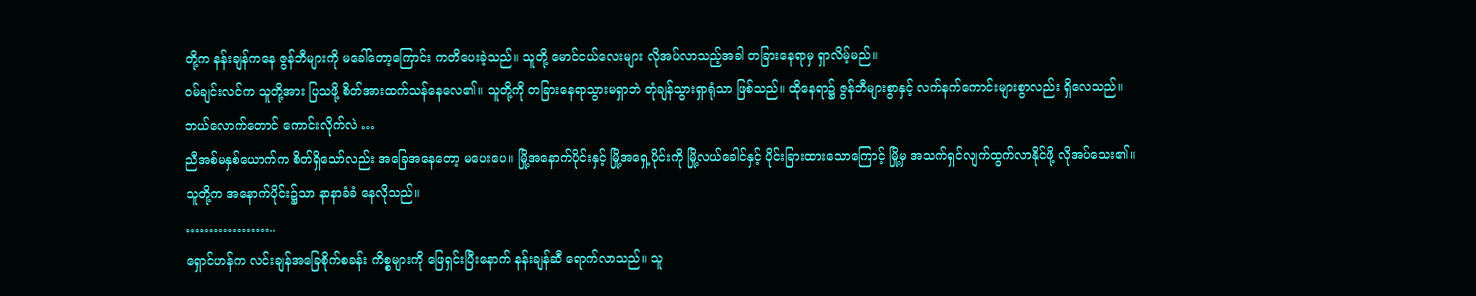တို့က နန်းချန်ကနေ ဇွန်ဘီများကို မခေါ်တော့ကြောင်း ကတိပေးခဲ့သည်။ သူတို့ မောင်ငယ်လေးများ လိုအပ်လာသည့်အခါ တခြားနေရာမှ ရှာလိမ့်မည်။
ဝမ်ချင်းလင်က သူတို့အား ပြသဖို့ စိတ်အားထက်သန်နေလေ၏။ သူတို့ကို တခြားနေရာသွားမရှာဘဲ တုံချန်သွားရှာရုံသာ ဖြစ်သည်။ ထိုနေရာ၌ ဇွန်ဘီများစွာနှင့် လက်နက်ကောင်းများစွာလည်း ရှိလေသည်။
ဘယ်လောက်တောင် ကောင်းလိုက်လဲ …
ညီအစ်မနှစ်ယောက်က စိတ်ရှိသော်လည်း အခြေအနေတော့ မပေးပေ။ မြို့အနောက်ပိုင်းနှင့် မြို့အရှေ့ပိုင်းကို မြို့လယ်ခေါင်နှင့် ပိုင်းခြားထားသောကြောင့် မြို့မှ အသက်ရှင်လျက်ထွက်လာနိုင်ဖို့ လိုအပ်သေး၏။
သူတို့က အနောက်ပိုင်း၌သာ နာနာခံခံ နေလိုသည်။
………………..
ရှောင်ဟန်က လင်းချန်အခြေစိုက်စခန်း ကိစ္စများကို ဖြေရှင်းပြီးနောက် နန်းချန်ဆီ ရောက်လာသည်။ သူ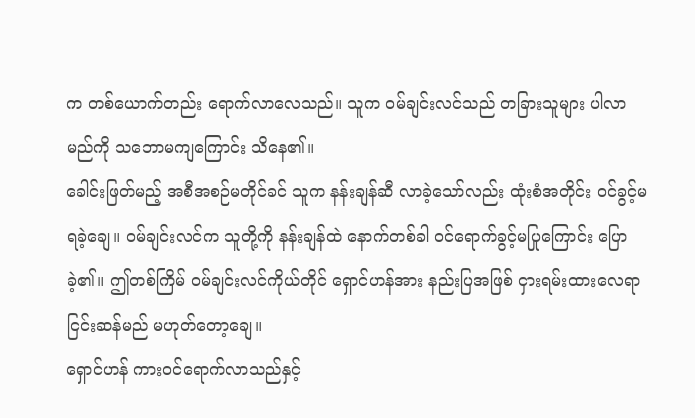က တစ်ယောက်တည်း ရောက်လာလေသည်။ သူက ဝမ်ချင်းလင်သည် တခြားသူများ ပါလာမည်ကို သဘောမကျကြောင်း သိနေ၏။
ခေါင်းဖြတ်မည့် အစီအစဉ်မတိုင်ခင် သူက နန်းချန်ဆီ လာခဲ့သော်လည်း ထုံးစံအတိုင်း ဝင်ခွင့်မရခဲ့ချေ။ ဝမ်ချင်းလင်က သူတို့ကို နန်းချန်ထဲ နောက်တစ်ခါ ဝင်ရောက်ခွင့်မပြုကြောင်း ပြောခဲ့၏။ ဤတစ်ကြိမ် ဝမ်ချင်းလင်ကိုယ်တိုင် ရှောင်ဟန်အား နည်းပြအဖြစ် ငှားရမ်းထားလေရာ ငြင်းဆန်မည် မဟုတ်တော့ချေ။
ရှောင်ဟန် ကားဝင်ရောက်လာသည်နှင့်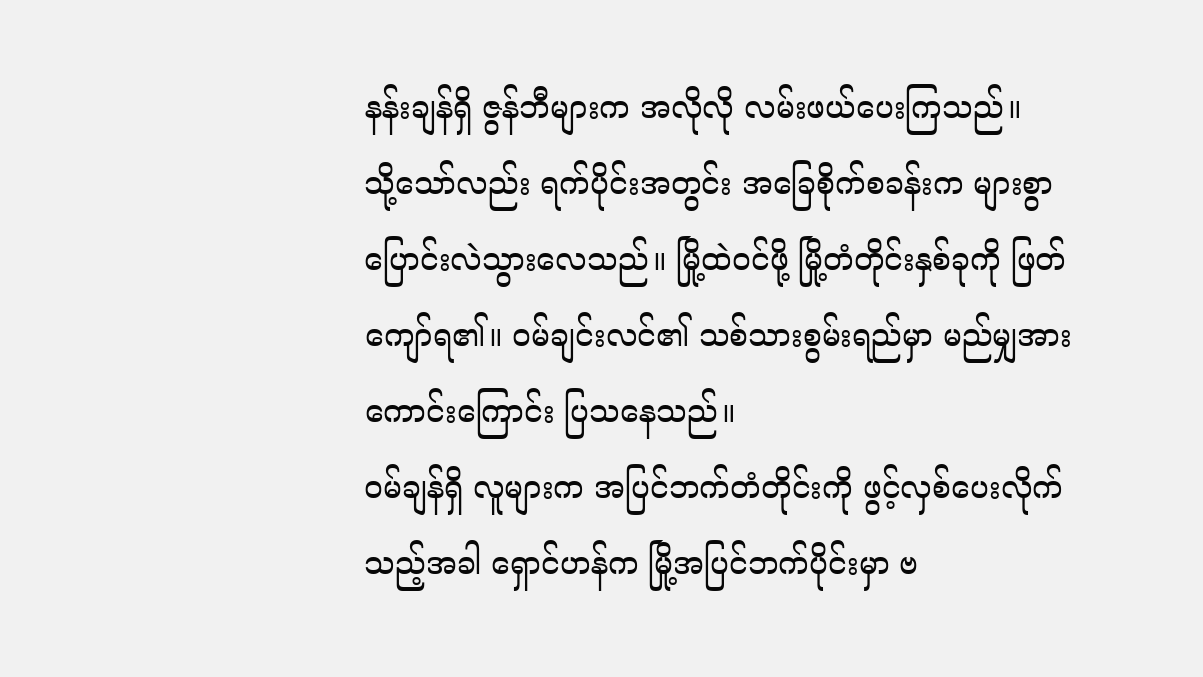နန်းချန်ရှိ ဇွန်ဘီများက အလိုလို လမ်းဖယ်ပေးကြသည်။
သို့သော်လည်း ရက်ပိုင်းအတွင်း အခြေစိုက်စခန်းက များစွာ ပြောင်းလဲသွားလေသည်။ မြို့ထဲဝင်ဖို့ မြို့တံတိုင်းနှစ်ခုကို ဖြတ်ကျော်ရ၏။ ဝမ်ချင်းလင်၏ သစ်သားစွမ်းရည်မှာ မည်မျှအားကောင်းကြောင်း ပြသနေသည်။
ဝမ်ချန်ရှိ လူများက အပြင်ဘက်တံတိုင်းကို ဖွင့်လှစ်ပေးလိုက်သည့်အခါ ရှောင်ဟန်က မြို့အပြင်ဘက်ပိုင်းမှာ ဗ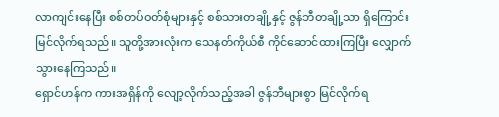လာကျင်းနေပြီး စစ်တပ်ဝတ်စုံများနှင့် စစ်သားတချို့နှင့် ဇွန်ဘီတချို့သာ ရှိကြောင်း မြင်လိုက်ရသည်။ သူတို့အားလုံးက သေနတ်ကိုယ်စီ ကိုင်ဆောင်ထားကြပြီး လျှောက်သွားနေကြသည်။
ရှောင်ဟန်က ကားအရှိန်ကို လျော့လိုက်သည့်အခါ ဇွန်ဘီများစွာ မြင်လိုက်ရ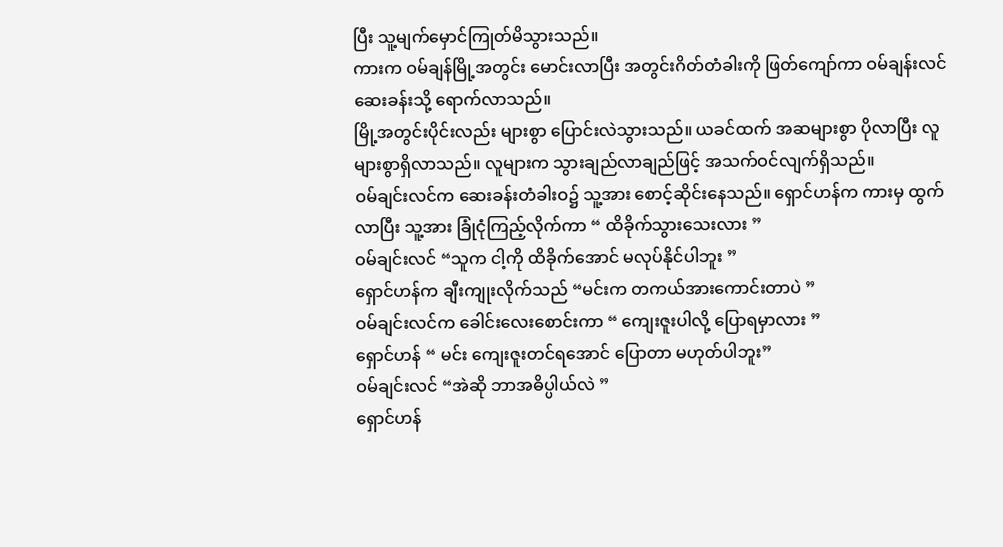ပြီး သူ့မျက်မှောင်ကြုတ်မိသွားသည်။
ကားက ဝမ်ချန်မြို့အတွင်း မောင်းလာပြီး အတွင်းဂိတ်တံခါးကို ဖြတ်ကျော်ကာ ဝမ်ချန်းလင် ဆေးခန်းသို့ ရောက်လာသည်။
မြို့အတွင်းပိုင်းလည်း များစွာ ပြောင်းလဲသွားသည်။ ယခင်ထက် အဆများစွာ ပိုလာပြီး လူများစွာရှိလာသည်။ လူများက သွားချည်လာချည်ဖြင့် အသက်ဝင်လျက်ရှိသည်။
ဝမ်ချင်းလင်က ဆေးခန်းတံခါးဝ၌ သူ့အား စောင့်ဆိုင်းနေသည်။ ရှောင်ဟန်က ကားမှ ထွက်လာပြီး သူ့အား ခြုံငုံကြည့်လိုက်ကာ “ ထိခိုက်သွားသေးလား ”
ဝမ်ချင်းလင် “သူက ငါ့ကို ထိခိုက်အောင် မလုပ်နိုင်ပါဘူး ”
ရှောင်ဟန်က ချီးကျုးလိုက်သည် “မင်းက တကယ်အားကောင်းတာပဲ ”
ဝမ်ချင်းလင်က ခေါင်းလေးစောင်းကာ “ ကျေးဇူးပါလို့ ပြောရမှာလား ”
ရှောင်ဟန် “ မင်း ကျေးဇူးတင်ရအောင် ပြောတာ မဟုတ်ပါဘူး”
ဝမ်ချင်းလင် “အဲဆို ဘာအဓိပ္ပါယ်လဲ ”
ရှောင်ဟန်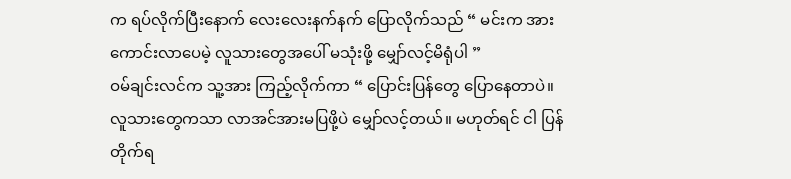က ရပ်လိုက်ပြီးနောက် လေးလေးနက်နက် ပြောလိုက်သည် “ မင်းက အားကောင်းလာပေမဲ့ လူသားတွေအပေါ် မသုံးဖို့ မျှော်လင့်မိရုံပါ ”
ဝမ်ချင်းလင်က သူ့အား ကြည့်လိုက်ကာ “ ပြောင်းပြန်တွေ ပြောနေတာပဲ။ လူသားတွေကသာ လာအင်အားမပြဖို့ပဲ မျှော်လင့်တယ်။ မဟုတ်ရင် ငါ ပြန်တိုက်ရ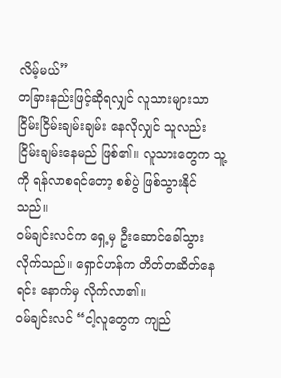လိမ့်မယ်”
တခြားနည်းဖြင့်ဆိုရလျှင် လူသားများသာ ငြိမ်းငြိမ်းချမ်းချမ်း နေလိုလျှင် သူလည်း ငြိမ်းချမ်းနေမည် ဖြစ်၏။ လူသားတွေက သူ့ကို ရန်လာစရင်တော့ စစ်ပွဲ ဖြစ်သွားနိုင်သည်။
ဝမ်ချင်းလင်က ရှေ့မှ ဦးဆောင်ခေါ်သွားလိုက်သည်။ ရှောင်ဟန်က တိတ်တဆိတ်နေရင်း နောက်မှ လိုက်လာ၏။
ဝမ်ချင်းလင် “ငါ့လူတွေက ကျည်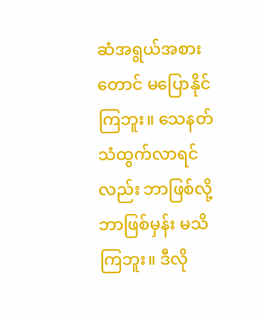ဆံအရွယ်အစားတောင် မပြောနိုင်ကြဘူး။ သေနတ်သံထွက်လာရင်လည်း ဘာဖြစ်လို့ ဘာဖြစ်မှန်း မသိကြဘူး။ ဒီလို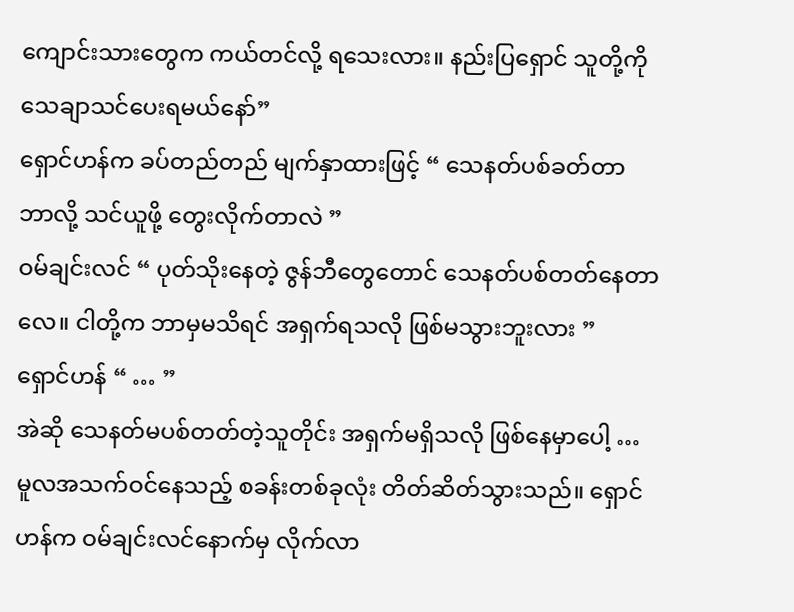ကျောင်းသားတွေက ကယ်တင်လို့ ရသေးလား။ နည်းပြရှောင် သူတို့ကို သေချာသင်ပေးရမယ်နော်”
ရှောင်ဟန်က ခပ်တည်တည် မျက်နှာထားဖြင့် “ သေနတ်ပစ်ခတ်တာ ဘာလို့ သင်ယူဖို့ တွေးလိုက်တာလဲ ”
ဝမ်ချင်းလင် “ ပုတ်သိုးနေတဲ့ ဇွန်ဘီတွေတောင် သေနတ်ပစ်တတ်နေတာလေ။ ငါတို့က ဘာမှမသိရင် အရှက်ရသလို ဖြစ်မသွားဘူးလား ”
ရှောင်ဟန် “ … ”
အဲဆို သေနတ်မပစ်တတ်တဲ့သူတိုင်း အရှက်မရှိသလို ဖြစ်နေမှာပေါ့ …
မူလအသက်ဝင်နေသည့် စခန်းတစ်ခုလုံး တိတ်ဆိတ်သွားသည်။ ရှောင်ဟန်က ဝမ်ချင်းလင်နောက်မှ လိုက်လာ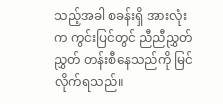သည့်အခါ စခန်းရှိ အားလုံးက ကွင်းပြင်တွင် ညီညီညွှတ်ညွှတ် တန်းစီနေသည်ကို မြင်လိုက်ရသည်။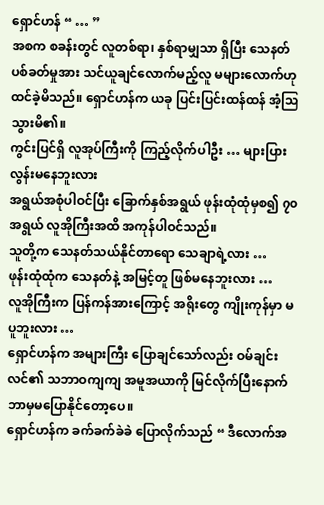ရှောင်ဟန် “ … ”
အစက စခန်းတွင် လူတစ်ရာ၊ နှစ်ရာမျှသာ ရှိပြီး သေနတ်ပစ်ခတ်မှုအား သင်ယူချင်လောက်မည့်လူ မများလောက်ဟု ထင်ခဲ့မိသည်။ ရှောင်ဟန်က ယခု ပြင်းပြင်းထန်ထန် အံ့ဩသွားမိ၏။
ကွင်းပြင်ရှိ လူအုပ်ကြီးကို ကြည့်လိုက်ပါဦး … များပြားလွန်းမနေဘူးလား
အရွယ်အစုံပါဝင်ပြီး ခြောက်နှစ်အရွယ် ဖုန်းထုံထုံမှစ၍ ၇၀ အရွယ် လူအိုကြီးအထိ အကုန်ပါဝင်သည်။
သူတို့က သေနတ်သယ်နိုင်တာရော သေချာရဲ့လား …
ဖုန်းထုံထုံက သေနတ်နဲ့ အမြင့်တူ ဖြစ်မနေဘူးလား …
လူအိုကြီးက ပြန်ကန်အားကြောင့် အရိုးတွေ ကျိုးကုန်မှာ မပူဘူးလား …
ရှောင်ဟန်က အများကြီး ပြောချင်သော်လည်း ဝမ်ချင်းလင်၏ သဘာဝကျကျ အမူအယာကို မြင်လိုက်ပြီးနောက် ဘာမှမပြောနိုင်တော့ပေ။
ရှောင်ဟန်က ခက်ခက်ခဲခဲ ပြောလိုက်သည် “ ဒီလောက်အ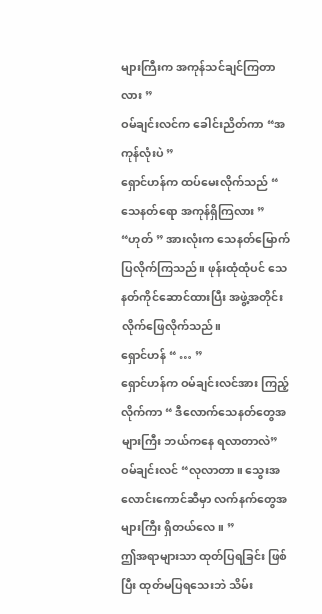များကြီးက အကုန်သင်ချင်ကြတာလား ”
ဝမ်ချင်းလင်က ခေါင်းညိတ်ကာ “အကုန်လုံးပဲ ”
ရှောင်ဟန်က ထပ်မေးလိုက်သည် “ သေနတ်ရော အကုန်ရှိကြလား ”
“ဟုတ် ” အားလုံးက သေနတ်မြောက်ပြလိုက်ကြသည်။ ဖုန်းထုံထုံပင် သေနတ်ကိုင်ဆောင်ထားပြီး အဖွဲ့အတိုင်း လိုက်ဖြေလိုက်သည်။
ရှောင်ဟန် “ … ”
ရှောင်ဟန်က ဝမ်ချင်းလင်အား ကြည့်လိုက်ကာ “ ဒီလောက်သေနတ်တွေအများကြီး ဘယ်ကနေ ရလာတာလဲ”
ဝမ်ချင်းလင် “လုလာတာ။ သွေးအလောင်းကောင်ဆီမှာ လက်နက်တွေအများကြီး ရှိတယ်လေ။ ”
ဤအရာများသာ ထုတ်ပြရခြင်း ဖြစ်ပြီး ထုတ်မပြရသေးဘဲ သိမ်း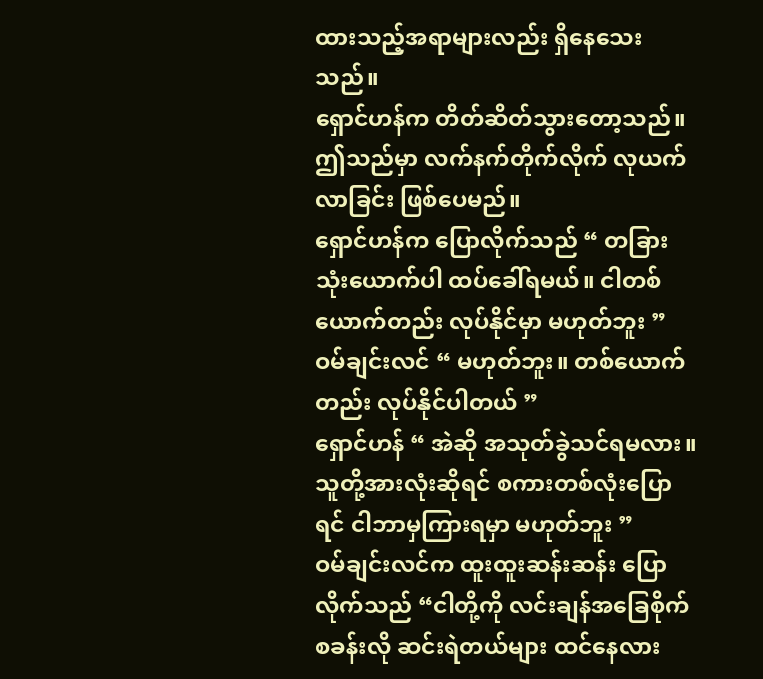ထားသည့်အရာများလည်း ရှိနေသေးသည်။
ရှောင်ဟန်က တိတ်ဆိတ်သွားတော့သည်။ ဤသည်မှာ လက်နက်တိုက်လိုက် လုယက်လာခြင်း ဖြစ်ပေမည်။
ရှောင်ဟန်က ပြောလိုက်သည် “ တခြားသုံးယောက်ပါ ထပ်ခေါ်ရမယ်။ ငါတစ်ယောက်တည်း လုပ်နိုင်မှာ မဟုတ်ဘူး ”
ဝမ်ချင်းလင် “ မဟုတ်ဘူး။ တစ်ယောက်တည်း လုပ်နိုင်ပါတယ် ”
ရှောင်ဟန် “ အဲဆို အသုတ်ခွဲသင်ရမလား။ သူတို့အားလုံးဆိုရင် စကားတစ်လုံးပြောရင် ငါဘာမှကြားရမှာ မဟုတ်ဘူး ”
ဝမ်ချင်းလင်က ထူးထူးဆန်းဆန်း ပြောလိုက်သည် “ငါတို့ကို လင်းချန်အခြေစိုက်စခန်းလို ဆင်းရဲတယ်များ ထင်နေလား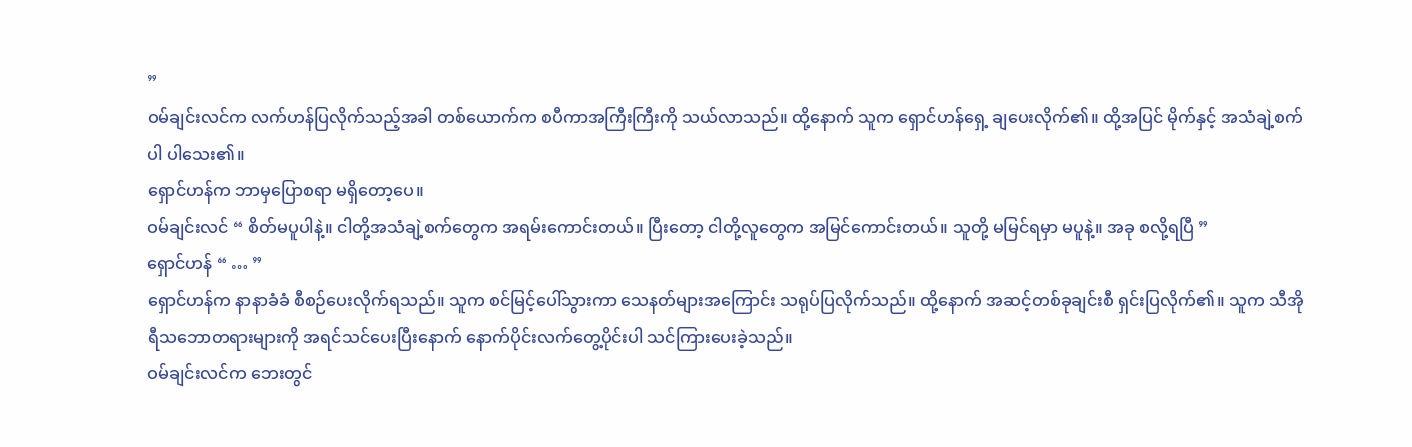”
ဝမ်ချင်းလင်က လက်ဟန်ပြလိုက်သည့်အခါ တစ်ယောက်က စပီကာအကြီးကြီးကို သယ်လာသည်။ ထို့နောက် သူက ရှောင်ဟန်ရှေ့ ချပေးလိုက်၏။ ထို့အပြင် မိုက်နှင့် အသံချဲ့စက်ပါ ပါသေး၏။
ရှောင်ဟန်က ဘာမှပြောစရာ မရှိတော့ပေ။
ဝမ်ချင်းလင် “ စိတ်မပူပါနဲ့။ ငါတို့အသံချဲ့စက်တွေက အရမ်းကောင်းတယ်။ ပြီးတော့ ငါတို့လူတွေက အမြင်ကောင်းတယ်။ သူတို့ မမြင်ရမှာ မပူနဲ့။ အခု စလို့ရပြီ ”
ရှောင်ဟန် “ … ”
ရှောင်ဟန်က နာနာခံခံ စီစဉ်ပေးလိုက်ရသည်။ သူက စင်မြင့်ပေါ်သွားကာ သေနတ်များအကြောင်း သရုပ်ပြလိုက်သည်။ ထို့နောက် အဆင့်တစ်ခုချင်းစီ ရှင်းပြလိုက်၏။ သူက သီအိုရီသဘောတရားများကို အရင်သင်ပေးပြီးနောက် နောက်ပိုင်းလက်တွေ့ပိုင်းပါ သင်ကြားပေးခဲ့သည်။
ဝမ်ချင်းလင်က ဘေးတွင်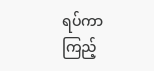ရပ်ကာ ကြည့်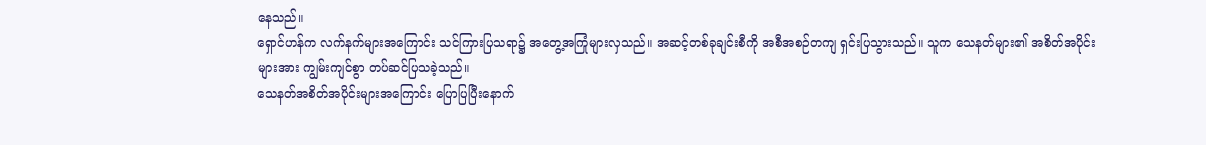နေသည်။
ရှောင်ဟန်က လက်နက်များအကြောင်း သင်ကြားပြသရာ၌ အတွေ့အကြုံများလှသည်။ အဆင့်တစ်ခုချင်းစီကို အစီအစဉ်တကျ ရှင်းပြသွားသည်။ သူက သေနတ်များ၏ အစိတ်အပိုင်းများအား ကျွမ်းကျင်စွာ တပ်ဆင်ပြသခဲ့သည်။
သေနတ်အစိတ်အပိုင်းများအကြောင်း ပြောပြပြီးနောက်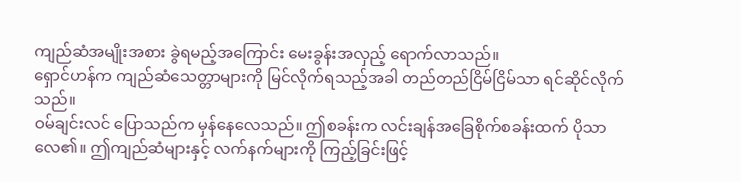ကျည်ဆံအမျိုးအစား ခွဲရမည့်အကြောင်း မေးခွန်းအလှည့် ရောက်လာသည်။
ရှောင်ဟန်က ကျည်ဆံသေတ္တာများကို မြင်လိုက်ရသည့်အခါ တည်တည်ငြိမ်ငြိမ်သာ ရင်ဆိုင်လိုက်သည်။
ဝမ်ချင်းလင် ပြောသည်က မှန်နေလေသည်။ ဤစခန်းက လင်းချန်အခြေစိုက်စခန်းထက် ပိုသာလေ၏။ ဤကျည်ဆံများနှင့် လက်နက်များကို ကြည့်ခြင်းဖြင့်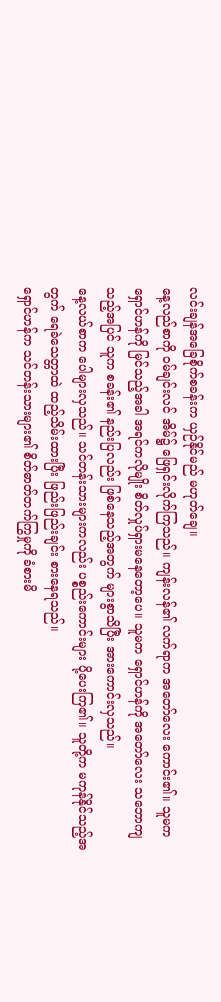လင်းချန်အခြေစိုက်စခန်းက ယှဉ်နိုင်မည် မဟုတ်ချေ။
နေ့လည်စာကို ဝမ်ချင်းလင် အိမ်၌ ဖြေရှင်းလိုက်ကြသည်။ ကျန်းလန်၏ လက်ရာက အတော်လေး ကောင်း၏။ သူမက ရှောင်ဟန်ကို မြင်သည့်အခါ အရင်ကလိုမျိုး စိတ်လှုပ်ရှားမနေတော့ပေ။ သူမက ရှောင်ဟန်ကို အတော်လေး သဘောကျသည့်အပြင် သူက စခန်း၏ နည်းပြလည်း ဖြစ်နေသည့်အတွက် များစွာသိပြီး အားကောင်းလှသည်။
နေ့လယ်စာက ပေါများလှသည်။ သင်တန်းသားများကလည်း ပစ္စည်းကောင်းများ ပို့ပေးကြ၏။ သူတို့က မကုန်နိုင်သည့်အတွက် ရေခဲသေတ္တာထဲ ထည့်သိမ်းထားပြီး ဖြည်းဖြည်းချင်း စားနေရသည်။
ရှောင်ဟန်က သင်တန်းသားများ၏ စိတ်ဓာတ်တက်ကြွမှုကို ခံစားမိ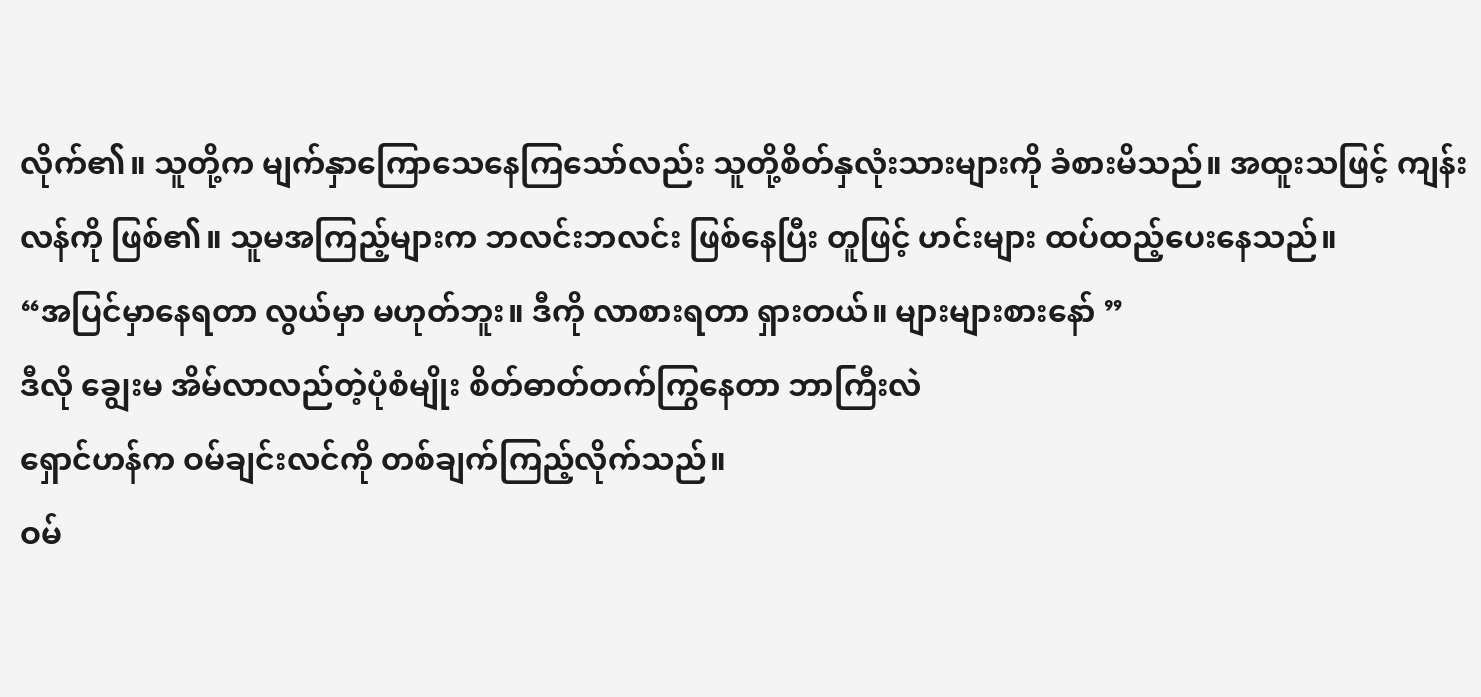လိုက်၏။ သူတို့က မျက်နှာကြောသေနေကြသော်လည်း သူတို့စိတ်နှလုံးသားများကို ခံစားမိသည်။ အထူးသဖြင့် ကျန်းလန်ကို ဖြစ်၏။ သူမအကြည့်များက ဘလင်းဘလင်း ဖြစ်နေပြီး တူဖြင့် ဟင်းများ ထပ်ထည့်ပေးနေသည်။
“အပြင်မှာနေရတာ လွယ်မှာ မဟုတ်ဘူး။ ဒီကို လာစားရတာ ရှားတယ်။ များများစားနော် ”
ဒီလို ချွေးမ အိမ်လာလည်တဲ့ပုံစံမျိုး စိတ်ဓာတ်တက်ကြွနေတာ ဘာကြီးလဲ
ရှောင်ဟန်က ဝမ်ချင်းလင်ကို တစ်ချက်ကြည့်လိုက်သည်။
ဝမ်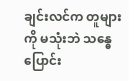ချင်းလင်က တူများကို မသုံးဘဲ သန္ဓေပြောင်း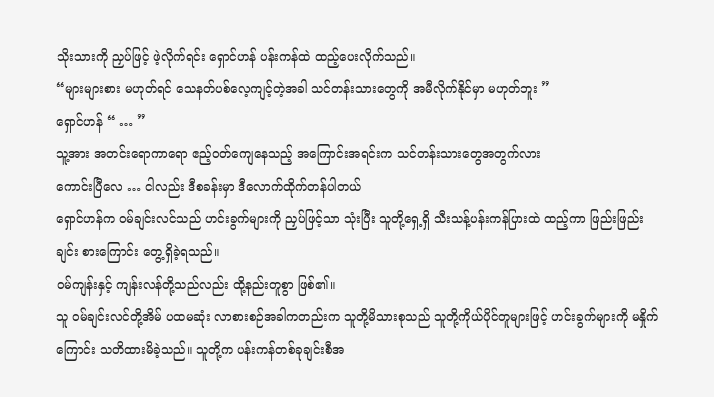သိုးသားကို ညှပ်ဖြင့် ဖဲ့လိုက်ရင်း ရှောင်ဟန် ပန်းကန်ထဲ ထည့်ပေးလိုက်သည်။
“များများစား မဟုတ်ရင် သေနတ်ပစ်လေ့ကျင့်တဲ့အခါ သင်တန်းသားတွေကို အမီလိုက်နိုင်မှာ မဟုတ်ဘူး ”
ရှောင်ဟန် “ … ”
သူ့အား အတင်းရောကာရော ဧည့်ဝတ်ကျေနေသည့် အကြောင်းအရင်းက သင်တန်းသားတွေအတွက်လား
ကောင်းပြီလေ … ငါလည်း ဒီစခန်းမှာ ဒီလောက်ထိုက်တန်ပါတယ်
ရှောင်ဟန်က ဝမ်ချင်းလင်သည် ဟင်းခွက်များကို ညှပ်ဖြင့်သာ သုံးပြီး သူတို့ရှေ့ရှိ သီးသန့်ပန်းကန်ပြားထဲ ထည့်ကာ ဖြည်းဖြည်းချင်း စားကြောင်း တွေ့ရှိခဲ့ရသည်။
ဝမ်ကျန်းနှင့် ကျန်းလန်တို့သည်လည်း ထို့နည်းတူစွာ ဖြစ်၏။
သူ ဝမ်ချင်းလင်တို့အိမ် ပထမဆုံး လာစားစဉ်အခါကတည်းက သူတို့မိသားစုသည် သူတို့ကိုယ်ပိုင်တူများဖြင့် ဟင်းခွက်များကို မနှိုက်ကြောင်း သတိထားမိခဲ့သည်။ သူတို့က ပန်းကန်တစ်ခုချင်းစီအ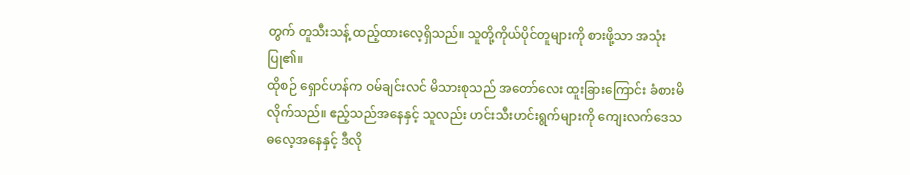တွက် တူသီးသန့် ထည့်ထားလေ့ရှိသည်။ သူတို့ကိုယ်ပိုင်တူများကို စားဖို့သာ အသုံးပြု၏။
ထိုစဉ် ရှောင်ဟန်က ဝမ်ချင်းလင် မိသားစုသည် အတော်လေး ထူးခြားကြောင်း ခံစားမိလိုက်သည်။ ဧည့်သည်အနေနှင့် သူလည်း ဟင်းသီးဟင်းရွက်များကို ကျေးလက်ဒေသ ဓလေ့အနေနှင့် ဒီလို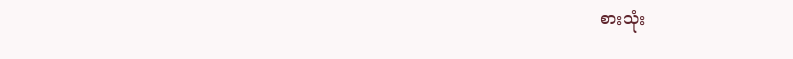စားသုံး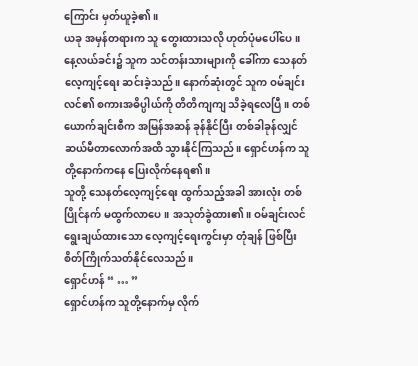ကြောင်း မှတ်ယူခဲ့၏။
ယခု အမှန်တရားက သူ တွေးထားသလို ဟုတ်ပုံမပေါ်ပေ။
နေ့လယ်ခင်း၌ သူက သင်တန်းသားများကို ခေါ်ကာ သေနတ်လေ့ကျင့်ရေး ဆင်းခဲ့သည်။ နောက်ဆုံးတွင် သူက ဝမ်ချင်းလင်၏ စကားအဓိပ္ပါယ်ကို တိတိကျကျ သိခဲ့ရလေပြီ။ တစ်ယောက်ချင်းစီက အမြန်အဆန် ခုန်နိုင်ပြီး တစ်ခါခုန်လျှင် ဆယ်မီတာလောက်အထိ သွားနိုင်ကြသည်။ ရှောင်ဟန်က သူတို့နောက်ကနေ ပြေးလိုက်နေရ၏။
သူတို့ သေနတ်လေ့ကျင့်ရေး ထွက်သည့်အခါ အားလုံး တစ်ပြိုင်နက် မထွက်လာပေ။ အသုတ်ခွဲထား၏။ ဝမ်ချင်းလင် ရွေးချယ်ထားသော လေ့ကျင့်ရေးကွင်းမှာ တုံချန် ဖြစ်ပြီး စိတ်ကြိုက်သတ်နိုင်လေသည်။
ရှောင်ဟန် “ … ”
ရှောင်ဟန်က သူတို့နောက်မှ လိုက်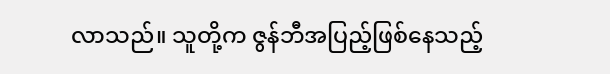လာသည်။ သူတို့က ဇွန်ဘီအပြည့်ဖြစ်နေသည့်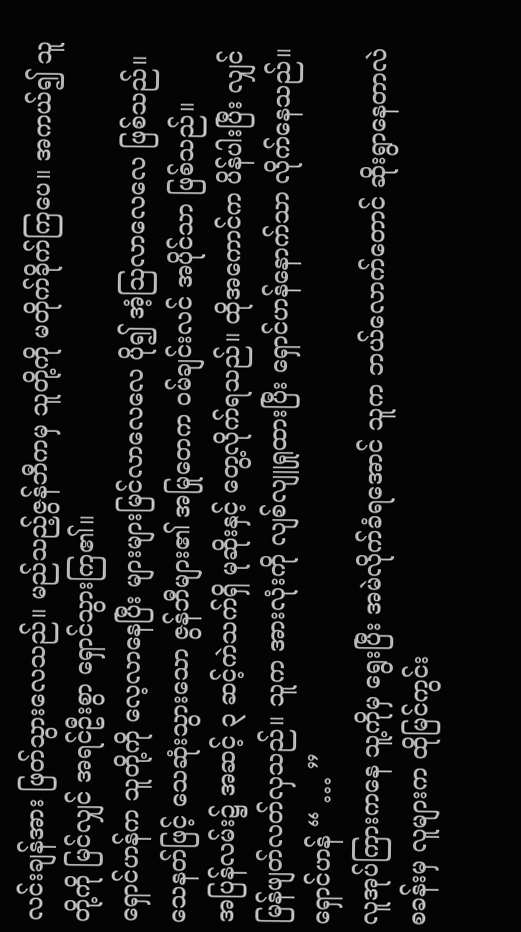လင်းချန်အား ဖြတ်သွားလေသည်။ မည်သည့်ဇွန်ဘီကမှ သူတို့ကို မတိုက်ခိုက်ကြပေ။ အကယ်၍ သူတို့ကို မြင်လျှင် အရင်ဦးစွာ ရှောင်သွားကြ၏။
ရှောင်ဟန်က သူတို့ကို လေ့လာနေပြီး များများမြင်လာလေလေ ပို၍ အံ့ဩလာလေလေ ဖြစ်သည်။
သေနတ်ဖြင့် သေဆုံးသွားသော ဇွန်ဘီများ၏ အမြုတေက ဝမ်ချင်းလင် အပိုင်သာ ဖြစ်သည်။
အပြန်လမ်း၌ အဆင့် ၃ ဆင့်ကဲသက်ရှိ မုဆိုးနှင့် တွေ့လိုက်ရသည်။ ထိုအကောင်က ပိန်ပါးပြီး လျှင်မြန်ဖျတ်လတ်လှသည်။ သူက အားလုံးကို လျစ်လျူရှုထားပြီး ရှောင်ဟန်နောက်သာ လိုက်နေသည်။
ရှောင်ဟန် “ … ”
လူအုပ်ကြားကနေ သူ့ကိုမှ ရွေးပြီး အမဲလိုက်ခံရအောင် သူက ဘယ်လောက်တောင် ဆိုးရွာနေတာလဲ
စခန်းမှ လူများက ထိုမြင်ကွင်း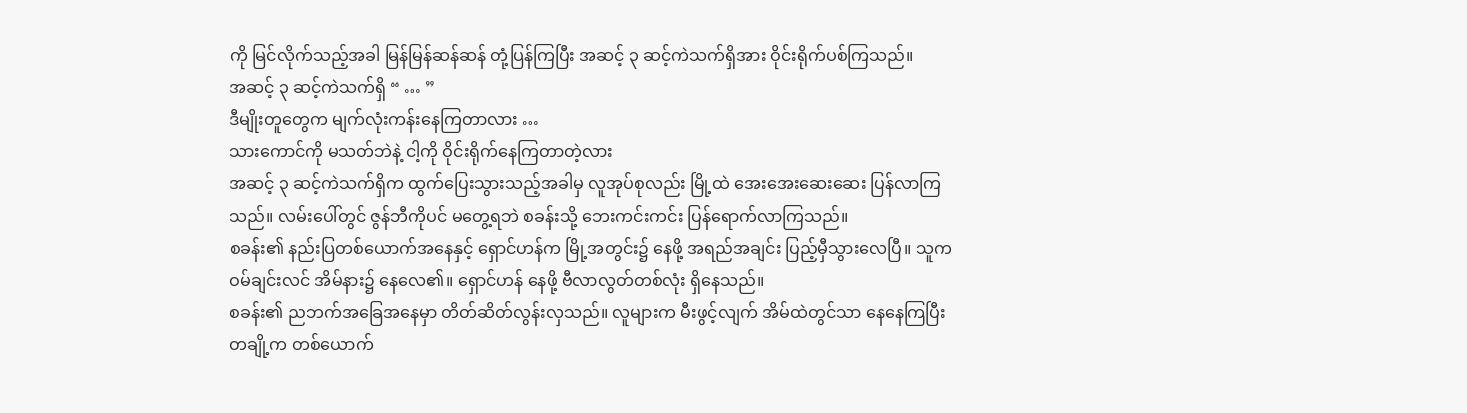ကို မြင်လိုက်သည့်အခါ မြန်မြန်ဆန်ဆန် တုံ့ပြန်ကြပြီး အဆင့် ၃ ဆင့်ကဲသက်ရှိအား ဝိုင်းရိုက်ပစ်ကြသည်။
အဆင့် ၃ ဆင့်ကဲသက်ရှိ “ … ”
ဒီမျိုးတူတွေက မျက်လုံးကန်းနေကြတာလား …
သားကောင်ကို မသတ်ဘဲနဲ့ ငါ့ကို ဝိုင်းရိုက်နေကြတာတဲ့လား
အဆင့် ၃ ဆင့်ကဲသက်ရှိက ထွက်ပြေးသွားသည့်အခါမှ လူအုပ်စုလည်း မြို့ထဲ အေးအေးဆေးဆေး ပြန်လာကြသည်။ လမ်းပေါ်တွင် ဇွန်ဘီကိုပင် မတွေ့ရဘဲ စခန်းသို့ ဘေးကင်းကင်း ပြန်ရောက်လာကြသည်။
စခန်း၏ နည်းပြတစ်ယောက်အနေနှင့် ရှောင်ဟန်က မြို့အတွင်း၌ နေဖို့ အရည်အချင်း ပြည့်မှီသွားလေပြီ။ သူက ဝမ်ချင်းလင် အိမ်နား၌ နေလေ၏။ ရှောင်ဟန် နေဖို့ ဗီလာလွတ်တစ်လုံး ရှိနေသည်။
စခန်း၏ ညဘက်အခြေအနေမှာ တိတ်ဆိတ်လွန်းလှသည်။ လူများက မီးဖွင့်လျက် အိမ်ထဲတွင်သာ နေနေကြပြီး တချို့က တစ်ယောက်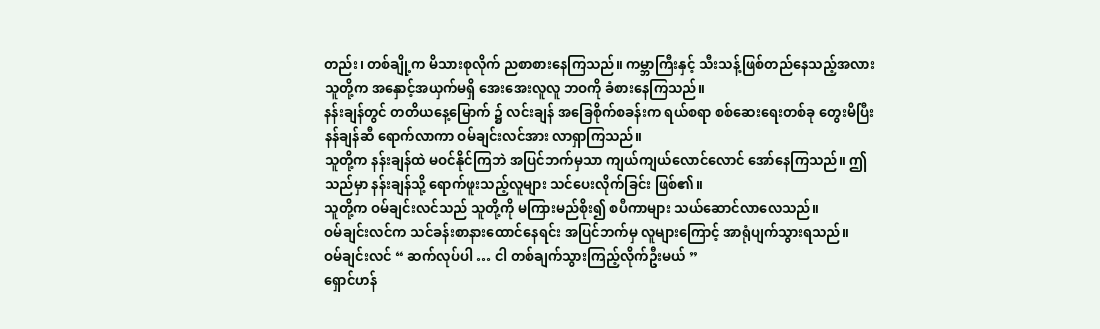တည်း၊ တစ်ချို့က မိသားစုလိုက် ညစာစားနေကြသည်။ ကမ္ဘာကြီးနှင့် သီးသန့်ဖြစ်တည်နေသည့်အလား သူတို့က အနှောင့်အယှက်မရှိ အေးအေးလူလူ ဘဝကို ခံစားနေကြသည်။
နန်းချန်တွင် တတိယနေ့မြောက် ၌ လင်းချန် အခြေစိုက်စခန်းက ရယ်စရာ စစ်ဆေးရေးတစ်ခု တွေးမိပြီး နန်ချန်ဆီ ရောက်လာကာ ဝမ်ချင်းလင်အား လာရှာကြသည်။
သူတို့က နန်းချန်ထဲ မဝင်နိုင်ကြဘဲ အပြင်ဘက်မှသာ ကျယ်ကျယ်လောင်လောင် အော်နေကြသည်။ ဤသည်မှာ နန်းချန်သို့ ရောက်ဖူးသည့်လူများ သင်ပေးလိုက်ခြင်း ဖြစ်၏။
သူတို့က ဝမ်ချင်းလင်သည် သူတို့ကို မကြားမည်စိုး၍ စပီကာများ သယ်ဆောင်လာလေသည်။
ဝမ်ချင်းလင်က သင်ခန်းစာနားထောင်နေရင်း အပြင်ဘက်မှ လူများကြောင့် အာရုံပျက်သွားရသည်။
ဝမ်ချင်းလင် “ ဆက်လုပ်ပါ … ငါ တစ်ချက်သွားကြည့်လိုက်ဦးမယ် ”
ရှောင်ဟန်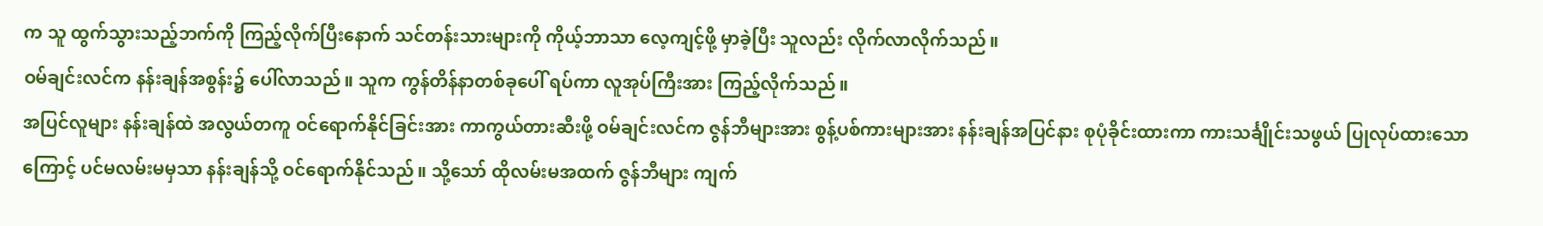က သူ ထွက်သွားသည့်ဘက်ကို ကြည့်လိုက်ပြီးနောက် သင်တန်းသားများကို ကိုယ့်ဘာသာ လေ့ကျင့်ဖို့ မှာခဲ့ပြီး သူလည်း လိုက်လာလိုက်သည်။
ဝမ်ချင်းလင်က နန်းချန်အစွန်း၌ ပေါ်လာသည်။ သူက ကွန်တိန်နာတစ်ခုပေါ် ရပ်ကာ လူအုပ်ကြီးအား ကြည့်လိုက်သည်။
အပြင်လူများ နန်းချန်ထဲ အလွယ်တကူ ဝင်ရောက်နိုင်ခြင်းအား ကာကွယ်တားဆီးဖို့ ဝမ်ချင်းလင်က ဇွန်ဘီများအား စွန့်ပစ်ကားများအား နန်းချန်အပြင်နား စုပုံခိုင်းထားကာ ကားသင်္ချိုင်းသဖွယ် ပြုလုပ်ထားသောကြောင့် ပင်မလမ်းမမှသာ နန်းချန်သို့ ဝင်ရောက်နိုင်သည်။ သို့သော် ထိုလမ်းမအထက် ဇွန်ဘီများ ကျက်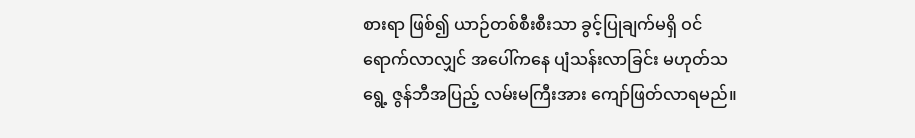စားရာ ဖြစ်၍ ယာဉ်တစ်စီးစီးသာ ခွင့်ပြုချက်မရှိ ဝင်ရောက်လာလျှင် အပေါ်ကနေ ပျံသန်းလာခြင်း မဟုတ်သရွေ့ ဇွန်ဘီအပြည့် လမ်းမကြီးအား ကျော်ဖြတ်လာရမည်။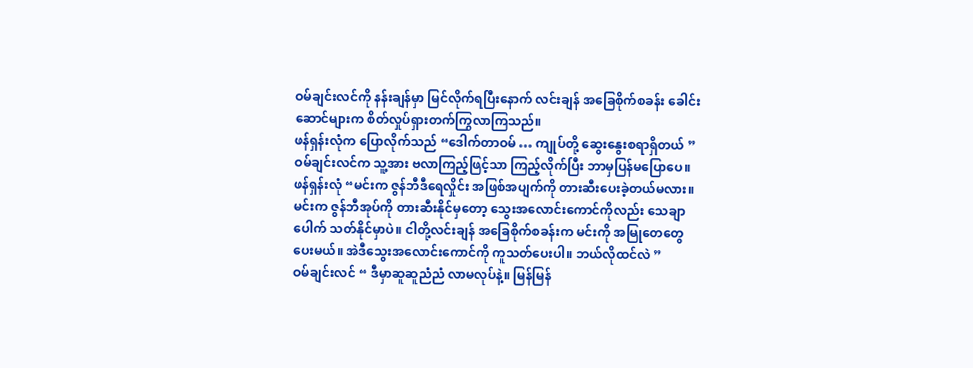ဝမ်ချင်းလင်ကို နန်းချန်မှာ မြင်လိုက်ရပြီးနောက် လင်းချန် အခြေစိုက်စခန်း ခေါင်းဆောင်များက စိတ်လှုပ်ရှားတက်ကြွလာကြသည်။
ဖန်ရှန်းလုံက ပြောလိုက်သည် “ဒေါက်တာဝမ် … ကျုပ်တို့ ဆွေးနွေးစရာရှိတယ် ”
ဝမ်ချင်းလင်က သူ့အား ဗလာကြည့်ဖြင့်သာ ကြည့်လိုက်ပြီး ဘာမှပြန်မပြောပေ။
ဖန်ရှန်းလုံ “မင်းက ဇွန်ဘီဒီရေလှိုင်း အဖြစ်အပျက်ကို တားဆီးပေးခဲ့တယ်မလား။ မင်းက ဇွန်ဘီအုပ်ကို တားဆီးနိုင်မှတော့ သွေးအလောင်းကောင်ကိုလည်း သေချာပေါက် သတ်နိုင်မှာပဲ။ ငါတို့လင်းချန် အခြေစိုက်စခန်းက မင်းကို အမြုတေတွေ ပေးမယ်။ အဲဒီသွေးအလောင်းကောင်ကို ကူသတ်ပေးပါ။ ဘယ်လိုထင်လဲ ”
ဝမ်ချင်းလင် “ ဒီမှာဆူဆူညံညံ လာမလုပ်နဲ့။ မြန်မြန်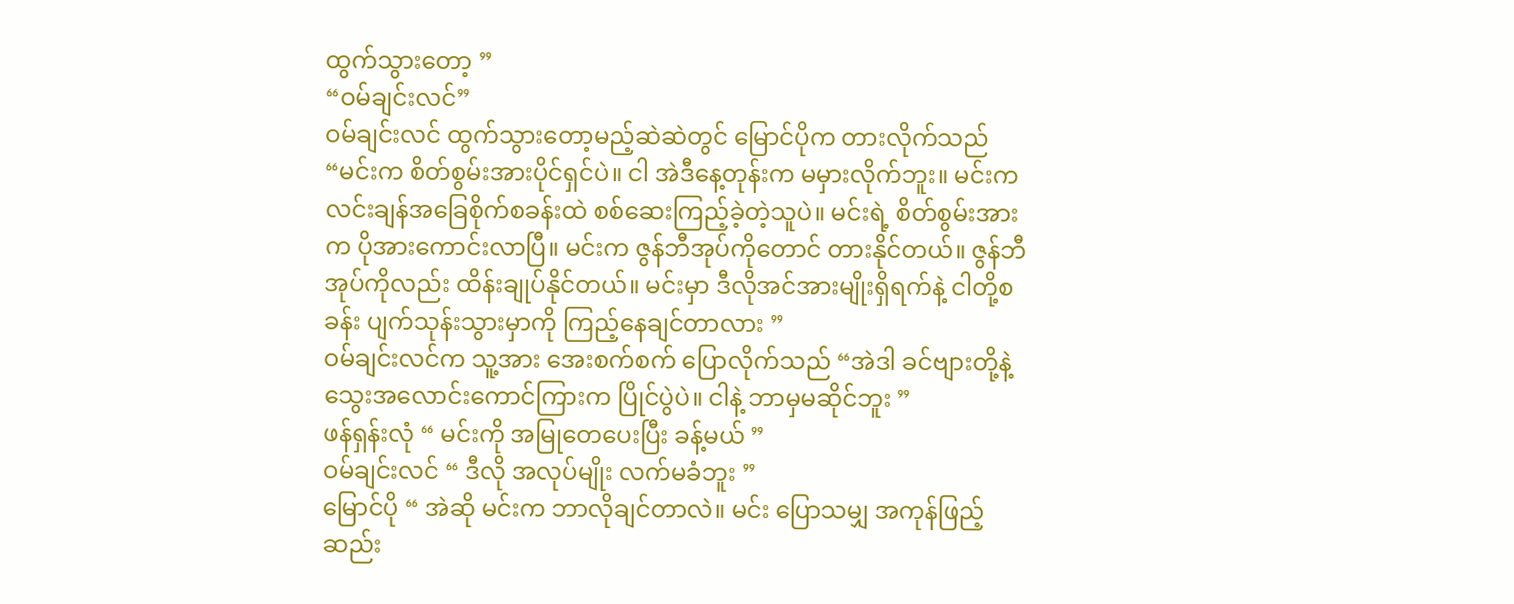ထွက်သွားတော့ ”
“ဝမ်ချင်းလင်”
ဝမ်ချင်းလင် ထွက်သွားတော့မည့်ဆဲဆဲတွင် မြောင်ပိုက တားလိုက်သည် “မင်းက စိတ်စွမ်းအားပိုင်ရှင်ပဲ။ ငါ အဲဒီနေ့တုန်းက မမှားလိုက်ဘူး။ မင်းက လင်းချန်အခြေစိုက်စခန်းထဲ စစ်ဆေးကြည့်ခဲ့တဲ့သူပဲ။ မင်းရဲ့ စိတ်စွမ်းအားက ပိုအားကောင်းလာပြီ။ မင်းက ဇွန်ဘီအုပ်ကိုတောင် တားနိုင်တယ်။ ဇွန်ဘီအုပ်ကိုလည်း ထိန်းချုပ်နိုင်တယ်။ မင်းမှာ ဒီလိုအင်အားမျိုးရှိရက်နဲ့ ငါတို့စခန်း ပျက်သုန်းသွားမှာကို ကြည့်နေချင်တာလား ”
ဝမ်ချင်းလင်က သူ့အား အေးစက်စက် ပြောလိုက်သည် “အဲဒါ ခင်ဗျားတို့နဲ့ သွေးအလောင်းကောင်ကြားက ပြိုင်ပွဲပဲ။ ငါနဲ့ ဘာမှမဆိုင်ဘူး ”
ဖန်ရှန်းလုံ “ မင်းကို အမြုတေပေးပြီး ခန့်မယ် ”
ဝမ်ချင်းလင် “ ဒီလို အလုပ်မျိုး လက်မခံဘူး ”
မြောင်ပို “ အဲဆို မင်းက ဘာလိုချင်တာလဲ။ မင်း ပြောသမျှ အကုန်ဖြည့်ဆည်း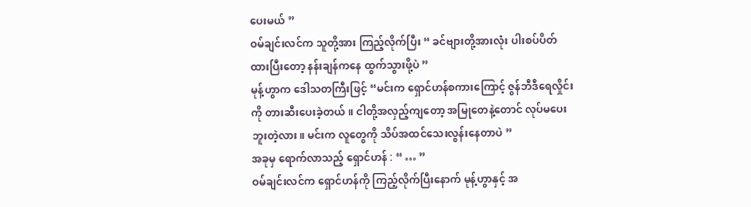ပေးမယ် ”
ဝမ်ချင်းလင်က သူတို့အား ကြည့်လိုက်ပြီး “ ခင်ဗျားတို့အားလုံး ပါးစပ်ပိတ်ထားပြီးတော့ နန်းချန်ကနေ ထွက်သွားဖို့ပဲ ”
မုန့်ဟွာက ဒေါသတကြီးဖြင့် “မင်းက ရှောင်ဟန်စကားကြောင့် ဇွန်ဘီဒီရေလှိုင်းကို တားဆီးပေးခဲ့တယ်။ ငါတို့အလှည့်ကျတော့ အမြုတေနဲ့တောင် လုပ်မပေးဘူးတဲ့လား။ မင်းက လူတွေကို သိပ်အထင်သေးလွန်းနေတာပဲ ”
အခုမှ ရောက်လာသည့် ရှောင်ဟန် : “ … ”
ဝမ်ချင်းလင်က ရှောင်ဟန်ကို ကြည့်လိုက်ပြီးနောက် မုန့်ဟွာနှင့် အ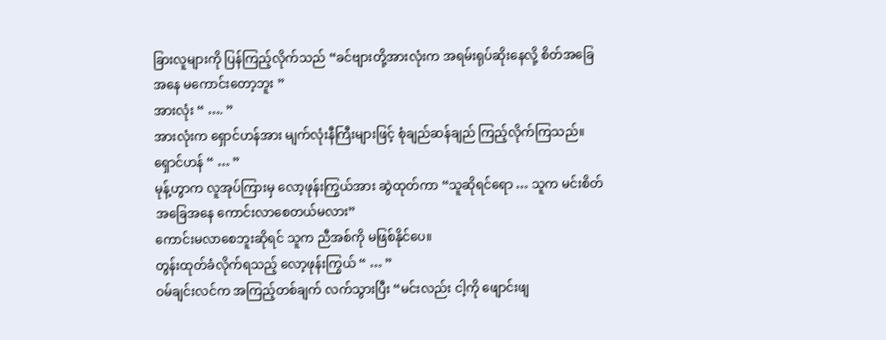ခြားလူများကို ပြန်ကြည့်လိုက်သည် “ခင်ဗျားတို့အားလုံးက အရမ်းရုပ်ဆိုးနေလို့ စိတ်အခြေအနေ မကောင်းတော့ဘူး ”
အားလုံး “ …. ”
အားလုံးက ရှောင်ဟန်အား မျက်လုံးနီကြီးများဖြင့် စုံချည်ဆန်ချည် ကြည့်လိုက်ကြသည်။
ရှောင်ဟန် “ … ”
မုန့်ဟွာက လူအုပ်ကြားမှ လော့ဖုန်းကြွယ်အား ဆွဲထုတ်ကာ “သူဆိုရင်ရော … သူက မင်းစိတ်အခြေအနေ ကောင်းလာစေတယ်မလား”
ကောင်းမလာစေဘူးဆိုရင် သူက ညီအစ်ကို မဖြစ်နိုင်ပေ။
တွန်းထုတ်ခံလိုက်ရသည့် လော့ဖုန်းကြွယ် “ … ”
ဝမ်ချင်းလင်က အကြည့်တစ်ချက် လက်သွားပြီး “မင်းလည်း ငါ့ကို ဖျောင်းဖျ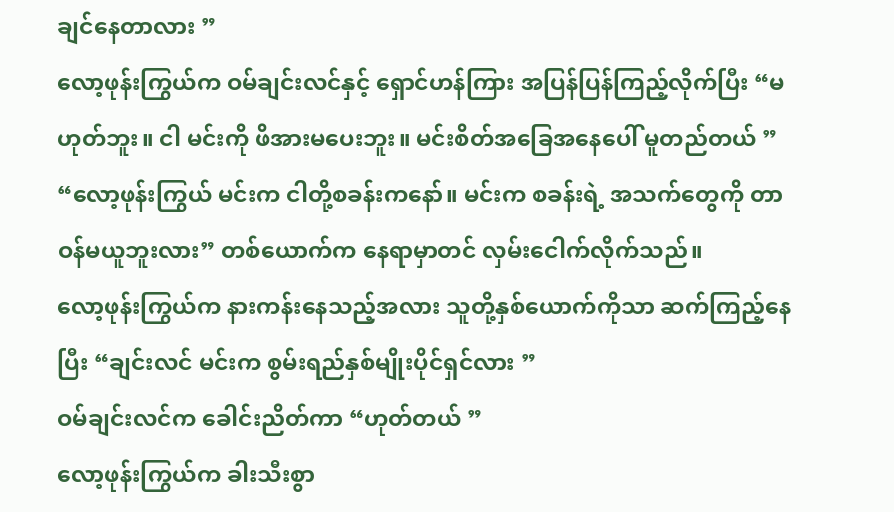ချင်နေတာလား ”
လော့ဖုန်းကြွယ်က ဝမ်ချင်းလင်နှင့် ရှောင်ဟန်ကြား အပြန်ပြန်ကြည့်လိုက်ပြီး “မဟုတ်ဘူး။ ငါ မင်းကို ဖိအားမပေးဘူး။ မင်းစိတ်အခြေအနေပေါ် မူတည်တယ် ”
“လော့ဖုန်းကြွယ် မင်းက ငါတို့စခန်းကနော်။ မင်းက စခန်းရဲ့ အသက်တွေကို တာဝန်မယူဘူးလား” တစ်ယောက်က နေရာမှာတင် လှမ်းငေါက်လိုက်သည်။
လော့ဖုန်းကြွယ်က နားကန်းနေသည့်အလား သူတို့နှစ်ယောက်ကိုသာ ဆက်ကြည့်နေပြီး “ချင်းလင် မင်းက စွမ်းရည်နှစ်မျိုးပိုင်ရှင်လား ”
ဝမ်ချင်းလင်က ခေါင်းညိတ်ကာ “ဟုတ်တယ် ”
လော့ဖုန်းကြွယ်က ခါးသီးစွာ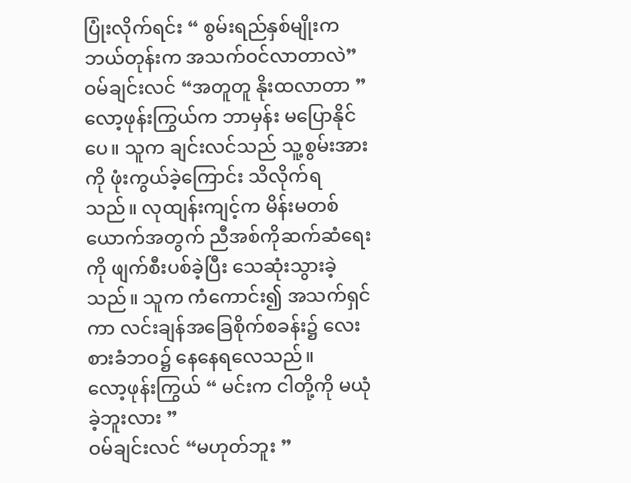ပြုံးလိုက်ရင်း “ စွမ်းရည်နှစ်မျိုးက ဘယ်တုန်းက အသက်ဝင်လာတာလဲ”
ဝမ်ချင်းလင် “အတူတူ နိုးထလာတာ ”
လော့ဖုန်းကြွယ်က ဘာမှန်း မပြောနိုင်ပေ။ သူက ချင်းလင်သည် သူ့စွမ်းအားကို ဖုံးကွယ်ခဲ့ကြောင်း သိလိုက်ရသည်။ လုထျန်းကျင့်က မိန်းမတစ်ယောက်အတွက် ညီအစ်ကိုဆက်ဆံရေးကို ဖျက်စီးပစ်ခဲ့ပြီး သေဆုံးသွားခဲ့သည်။ သူက ကံကောင်း၍ အသက်ရှင်ကာ လင်းချန်အခြေစိုက်စခန်း၌ လေးစားခံဘဝ၌ နေနေရလေသည်။
လော့ဖုန်းကြွယ် “ မင်းက ငါတို့ကို မယုံခဲ့ဘူးလား ”
ဝမ်ချင်းလင် “မဟုတ်ဘူး ”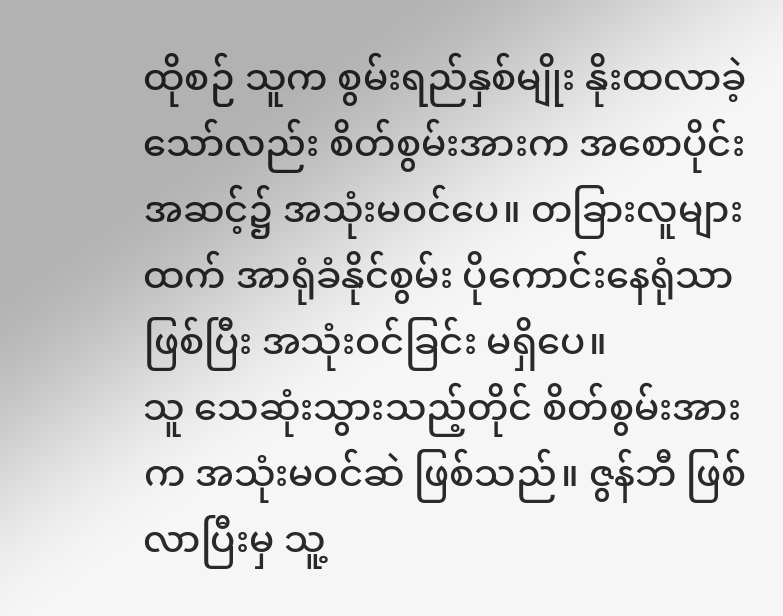ထိုစဉ် သူက စွမ်းရည်နှစ်မျိုး နိုးထလာခဲ့သော်လည်း စိတ်စွမ်းအားက အစောပိုင်းအဆင့်၌ အသုံးမဝင်ပေ။ တခြားလူများထက် အာရုံခံနိုင်စွမ်း ပိုကောင်းနေရုံသာ ဖြစ်ပြီး အသုံးဝင်ခြင်း မရှိပေ။
သူ သေဆုံးသွားသည့်တိုင် စိတ်စွမ်းအားက အသုံးမဝင်ဆဲ ဖြစ်သည်။ ဇွန်ဘီ ဖြစ်လာပြီးမှ သူ့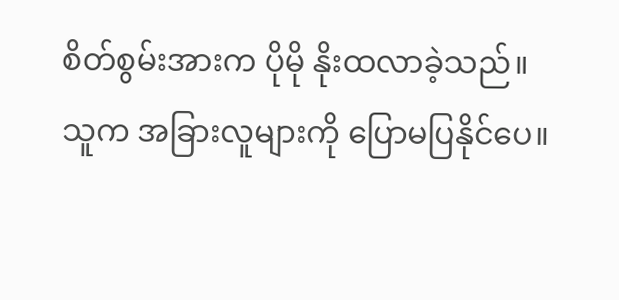စိတ်စွမ်းအားက ပိုမို နိုးထလာခဲ့သည်။
သူက အခြားလူများကို ပြောမပြနိုင်ပေ။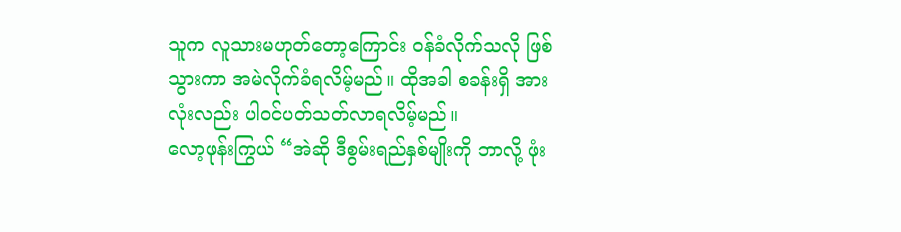သူက လူသားမဟုတ်တော့ကြောင်း ဝန်ခံလိုက်သလို ဖြစ်သွားကာ အမဲလိုက်ခံရလိမ့်မည်။ ထိုအခါ စခန်းရှိ အားလုံးလည်း ပါဝင်ပတ်သတ်လာရလိမ့်မည်။
လော့ဖုန်းကြွယ် “အဲဆို ဒီစွမ်းရည်နှစ်မျိုးကို ဘာလို့ ဖုံး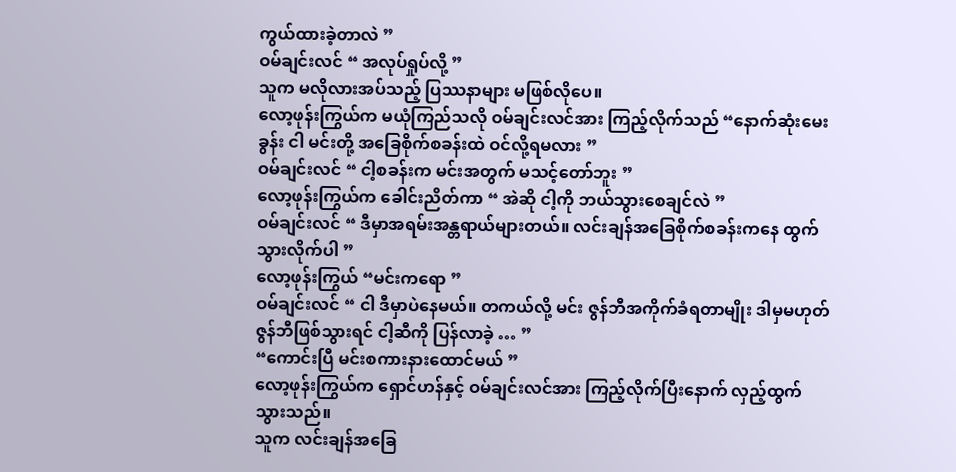ကွယ်ထားခဲ့တာလဲ ”
ဝမ်ချင်းလင် “ အလုပ်ရှုပ်လို့ ”
သူက မလိုလားအပ်သည့် ပြဿနာများ မဖြစ်လိုပေ။
လော့ဖုန်းကြွယ်က မယုံကြည်သလို ဝမ်ချင်းလင်အား ကြည့်လိုက်သည် “နောက်ဆုံးမေးခွန်း ငါ မင်းတို့ အခြေစိုက်စခန်းထဲ ဝင်လို့ရမလား ”
ဝမ်ချင်းလင် “ ငါ့စခန်းက မင်းအတွက် မသင့်တော်ဘူး ”
လော့ဖုန်းကြွယ်က ခေါင်းညိတ်ကာ “ အဲဆို ငါ့ကို ဘယ်သွားစေချင်လဲ ”
ဝမ်ချင်းလင် “ ဒီမှာအရမ်းအန္တရာယ်များတယ်။ လင်းချန်အခြေစိုက်စခန်းကနေ ထွက်သွားလိုက်ပါ ”
လော့ဖုန်းကြွယ် “မင်းကရော ”
ဝမ်ချင်းလင် “ ငါ ဒီမှာပဲနေမယ်။ တကယ်လို့ မင်း ဇွန်ဘီအကိုက်ခံရတာမျိုး ဒါမှမဟုတ် ဇွန်ဘီဖြစ်သွားရင် ငါ့ဆီကို ပြန်လာခဲ့ … ”
“ကောင်းပြီ မင်းစကားနားထောင်မယ် ”
လော့ဖုန်းကြွယ်က ရှောင်ဟန်နှင့် ဝမ်ချင်းလင်အား ကြည့်လိုက်ပြီးနောက် လှည့်ထွက်သွားသည်။
သူက လင်းချန်အခြေ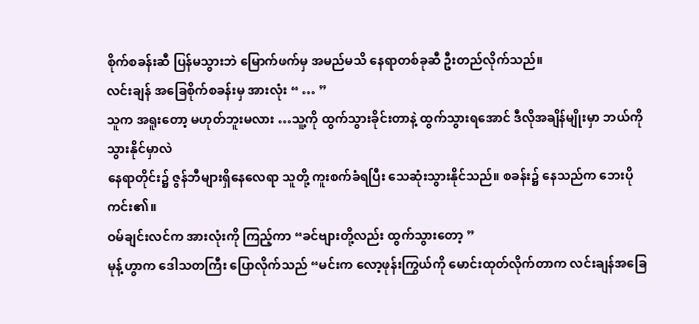စိုက်စခန်းဆီ ပြန်မသွားဘဲ မြောက်ဖက်မှ အမည်မသိ နေရာတစ်ခုဆီ ဦးတည်လိုက်သည်။
လင်းချန် အခြေစိုက်စခန်းမှ အားလုံး “ … ”
သူက အရူးတော့ မဟုတ်ဘူးမလား …သူ့ကို ထွက်သွားခိုင်းတာနဲ့ ထွက်သွားရအောင် ဒီလိုအချိန်မျိုးမှာ ဘယ်ကို သွားနိုင်မှာလဲ
နေရာတိုင်း၌ ဇွန်ဘီများရှိနေလေရာ သူတို့ ကူးစက်ခံရပြီး သေဆုံးသွားနိုင်သည်။ စခန်း၌ နေသည်က ဘေးပိုကင်း၏။
ဝမ်ချင်းလင်က အားလုံးကို ကြည့်ကာ “ခင်ဗျားတို့လည်း ထွက်သွားတော့ ”
မုန့်ဟွာက ဒေါသတကြီး ပြောလိုက်သည် “မင်းက လော့ဖုန်းကြွယ်ကို မောင်းထုတ်လိုက်တာက လင်းချန်အခြေ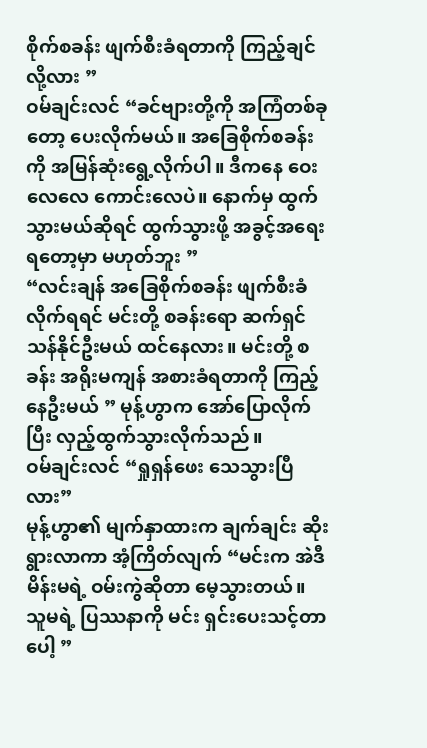စိုက်စခန်း ဖျက်စီးခံရတာကို ကြည့်ချင်လို့လား ”
ဝမ်ချင်းလင် “ခင်ဗျားတို့ကို အကြံတစ်ခုတော့ ပေးလိုက်မယ်။ အခြေစိုက်စခန်းကို အမြန်ဆုံးရွေ့လိုက်ပါ။ ဒီကနေ ဝေးလေလေ ကောင်းလေပဲ။ နောက်မှ ထွက်သွားမယ်ဆိုရင် ထွက်သွားဖို့ အခွင့်အရေးရတော့မှာ မဟုတ်ဘူး ”
“လင်းချန် အခြေစိုက်စခန်း ဖျက်စီးခံလိုက်ရရင် မင်းတို့ စခန်းရော ဆက်ရှင်သန်နိုင်ဦးမယ် ထင်နေလား။ မင်းတို့ စခန်း အရိုးမကျန် အစားခံရတာကို ကြည့်နေဦးမယ် ” မုန့်ဟွာက အော်ပြောလိုက်ပြီး လှည့်ထွက်သွားလိုက်သည်။
ဝမ်ချင်းလင် “ရှုရှန်ဖေး သေသွားပြီလား”
မုန့်ဟွာ၏ မျက်နှာထားက ချက်ချင်း ဆိုးရွားလာကာ အံ့ကြိတ်လျက် “မင်းက အဲဒီမိန်းမရဲ့ ဝမ်းကွဲဆိုတာ မေ့သွားတယ်။ သူမရဲ့ ပြဿနာကို မင်း ရှင်းပေးသင့်တာပေါ့ ”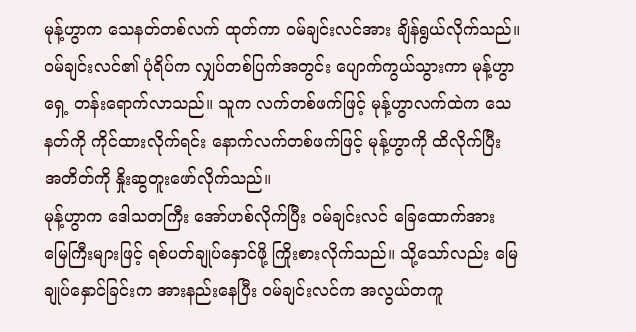မုန့်ဟွာက သေနတ်တစ်လက် ထုတ်ကာ ဝမ်ချင်းလင်အား ချိန်ရွယ်လိုက်သည်။
ဝမ်ချင်းလင်၏ ပုံရိပ်က လျှပ်တစ်ပြက်အတွင်း ပျောက်ကွယ်သွားကာ မုန့်ဟွာရှေ့ တန်းရောက်လာသည်။ သူက လက်တစ်ဖက်ဖြင့် မုန့်ဟွာလက်ထဲက သေနတ်ကို ကိုင်ထားလိုက်ရင်း နောက်လက်တစ်ဖက်ဖြင့် မုန့်ဟွာကို ထိလိုက်ပြီး အတိတ်ကို နှိုးဆွတူးဖော်လိုက်သည်။
မုန့်ဟွာက ဒေါသတကြီး အော်ဟစ်လိုက်ပြီး ဝမ်ချင်းလင် ခြေထောက်အား မြေကြီးများဖြင့် ရစ်ပတ်ချုပ်နှောင်ဖို့ ကြိုးစားလိုက်သည်။ သို့သော်လည်း မြေချုပ်နှောင်ခြင်းက အားနည်းနေပြီး ဝမ်ချင်းလင်က အလွယ်တကူ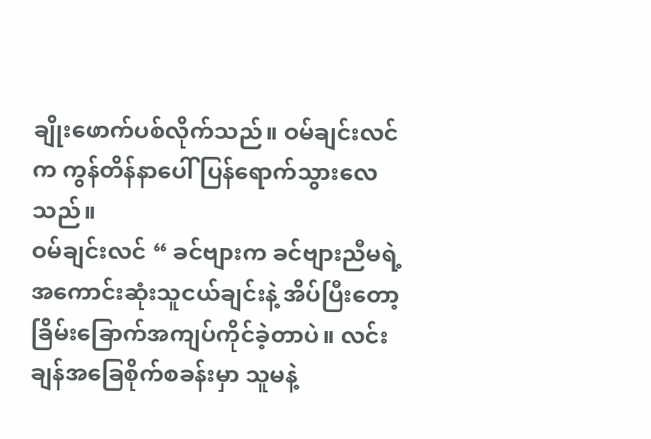ချိုးဖောက်ပစ်လိုက်သည်။ ဝမ်ချင်းလင်က ကွန်တိန်နာပေါ် ပြန်ရောက်သွားလေသည်။
ဝမ်ချင်းလင် “ ခင်ဗျားက ခင်ဗျားညီမရဲ့ အကောင်းဆုံးသူငယ်ချင်းနဲ့ အိပ်ပြီးတော့ ခြိမ်းခြောက်အကျပ်ကိုင်ခဲ့တာပဲ။ လင်းချန်အခြေစိုက်စခန်းမှာ သူမနဲ့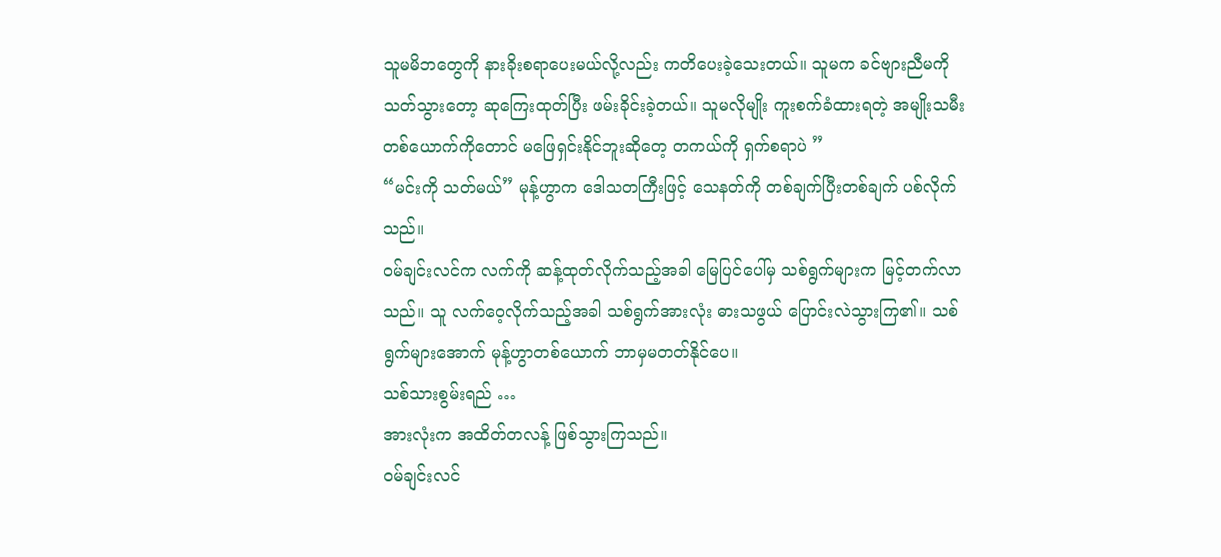သူမမိဘတွေကို နားခိုးစရာပေးမယ်လို့လည်း ကတိပေးခဲ့သေးတယ်။ သူမက ခင်ဗျားညီမကို သတ်သွားတော့ ဆုကြေးထုတ်ပြီး ဖမ်းခိုင်းခဲ့တယ်။ သူမလိုမျိုး ကူးစက်ခံထားရတဲ့ အမျိုးသမီးတစ်ယောက်ကိုတောင် မဖြေရှင်းနိုင်ဘူးဆိုတေ့ တကယ်ကို ရှက်စရာပဲ ”
“မင်းကို သတ်မယ်” မုန့်ဟွာက ဒေါသတကြီးဖြင့် သေနတ်ကို တစ်ချက်ပြီးတစ်ချက် ပစ်လိုက်သည်။
ဝမ်ချင်းလင်က လက်ကို ဆန့်ထုတ်လိုက်သည့်အခါ မြေပြင်ပေါ်မှ သစ်ရွက်များက မြင့်တက်လာသည်။ သူ လက်ဝေ့လိုက်သည့်အခါ သစ်ရွက်အားလုံး ဓားသဖွယ် ပြောင်းလဲသွားကြ၏။ သစ်ရွက်များအောက် မုန့်ဟွာတစ်ယောက် ဘာမှမတတ်နိုင်ပေ။
သစ်သားစွမ်းရည် …
အားလုံးက အထိတ်တလန့် ဖြစ်သွားကြသည်။
ဝမ်ချင်းလင်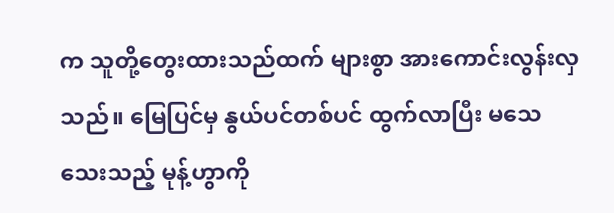က သူတို့တွေးထားသည်ထက် များစွာ အားကောင်းလွန်းလှသည်။ မြေပြင်မှ နွယ်ပင်တစ်ပင် ထွက်လာပြီး မသေသေးသည့် မုန့်ဟွာကို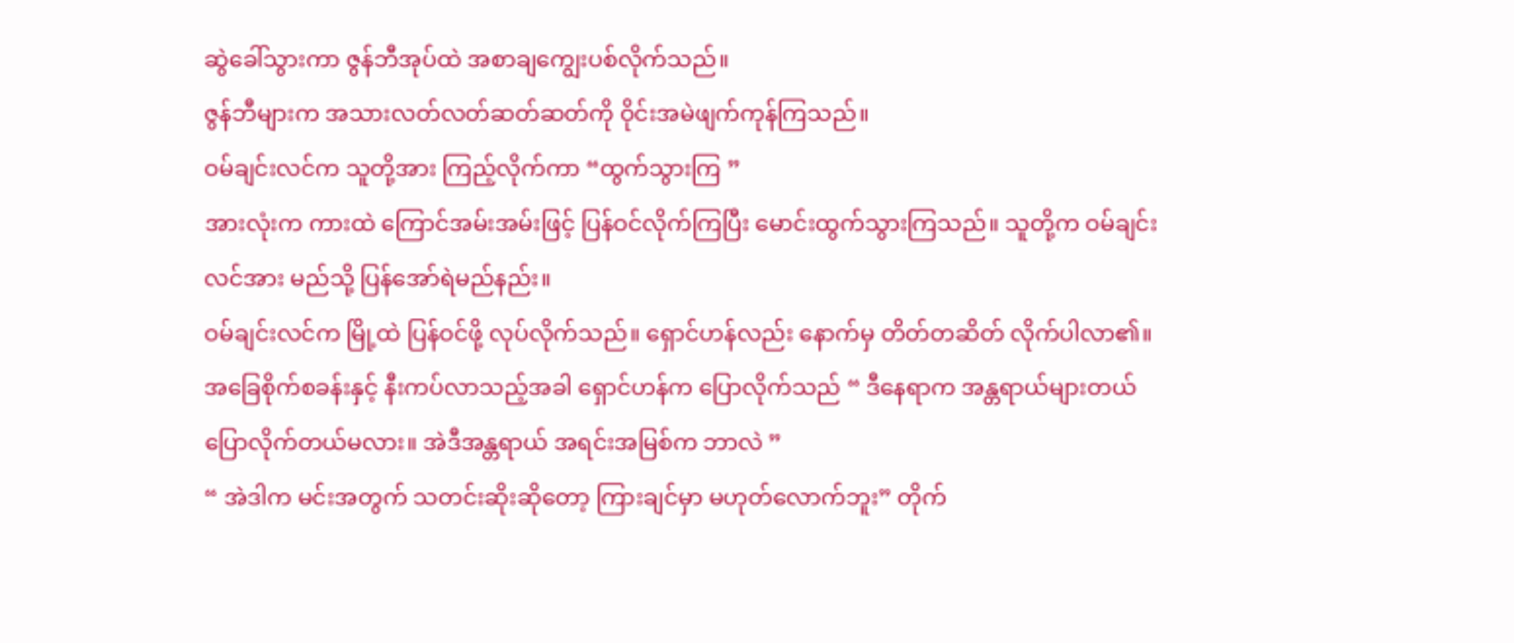ဆွဲခေါ်သွားကာ ဇွန်ဘီအုပ်ထဲ အစာချကျွေးပစ်လိုက်သည်။
ဇွန်ဘီများက အသားလတ်လတ်ဆတ်ဆတ်ကို ဝိုင်းအမဲဖျက်ကုန်ကြသည်။
ဝမ်ချင်းလင်က သူတို့အား ကြည့်လိုက်ကာ “ထွက်သွားကြ ”
အားလုံးက ကားထဲ ကြောင်အမ်းအမ်းဖြင့် ပြန်ဝင်လိုက်ကြပြီး မောင်းထွက်သွားကြသည်။ သူတို့က ဝမ်ချင်းလင်အား မည်သို့ ပြန်အော်ရဲမည်နည်း။
ဝမ်ချင်းလင်က မြို့ထဲ ပြန်ဝင်ဖို့ လုပ်လိုက်သည်။ ရှောင်ဟန်လည်း နောက်မှ တိတ်တဆိတ် လိုက်ပါလာ၏။
အခြေစိုက်စခန်းနှင့် နီးကပ်လာသည့်အခါ ရှောင်ဟန်က ပြောလိုက်သည် “ ဒီနေရာက အန္တရာယ်များတယ်ပြောလိုက်တယ်မလား။ အဲဒီအန္တရာယ် အရင်းအမြစ်က ဘာလဲ ”
“ အဲဒါက မင်းအတွက် သတင်းဆိုးဆိုတော့ ကြားချင်မှာ မဟုတ်လောက်ဘူး” တိုက်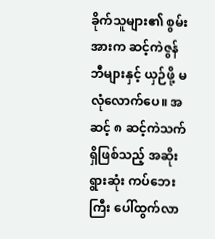ခိုက်သူများ၏ စွမ်းအားက ဆင့်ကဲဇွန်ဘီများနှင့် ယှဉ်ဖို့ မလုံလောက်ပေ။ အဆင့် ၈ ဆင့်ကဲသက်ရှိဖြစ်သည့် အဆိုးရွားဆုံး ကပ်ဘေးကြီး ပေါ်ထွက်လာ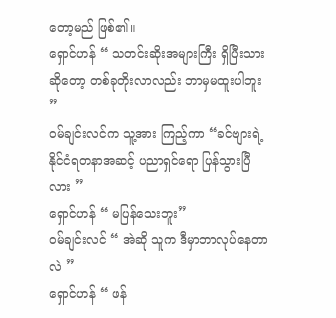တော့မည် ဖြစ်၏။
ရှောင်ဟန် “ သတင်းဆိုးအများကြီး ရှိပြီးသားဆိုတော့ တစ်ခုတိုးလာလည်း ဘာမှမထူးပါဘူး ”
ဝမ်ချင်းလင်က သူ့အား ကြည့်ကာ “ခင်ဗျားရဲ့ နိုင်ငံရတနာအဆင့် ပညာရှင်ရော ပြန်သွားပြီလား ”
ရှောင်ဟန် “ မပြန်သေးဘူး”
ဝမ်ချင်းလင် “ အဲဆို သူက ဒီမှာဘာလုပ်နေတာလဲ ”
ရှောင်ဟန် “ ဖန်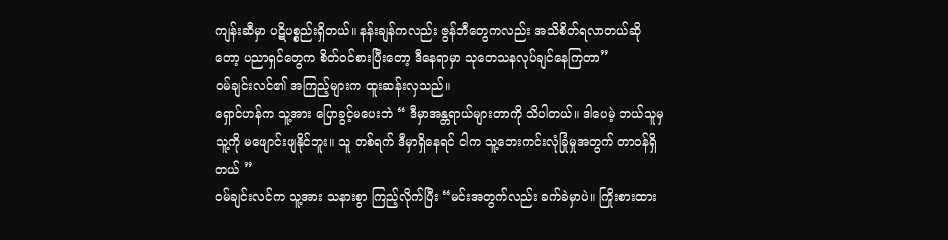ကျန်းဆီမှာ ပဋိပစ္စည်းရှိတယ်။ နန်းချန်ကလည်း ဇွန်ဘီတွေကလည်း အသိစိတ်ရလာတယ်ဆိုတော့ ပညာရှင်တွေက စိတ်ဝင်စားပြီးတော့ ဒီနေရာမှာ သုတေသနလုပ်ချင်နေကြတာ”
ဝမ်ချင်းလင်၏ အကြည့်များက ထူးဆန်းလှသည်။
ရှောင်ဟန်က သူ့အား ပြောခွင့်မပေးဘဲ “ ဒီမှာအန္တရာယ်များတာကို သိပါတယ်။ ဒါပေမဲ့ ဘယ်သူမှ သူ့ကို မဖျောင်းဖျနိုင်ဘူး။ သူ တစ်ရက် ဒီမှာရှိနေရင် ငါက သူ့ဘေးကင်းလုံခြုံမှုအတွက် တာဝန်ရှိတယ် ”
ဝမ်ချင်းလင်က သူ့အား သနားစွာ ကြည့်လိုက်ပြီး “မင်းအတွက်လည်း ခက်ခဲမှာပဲ။ ကြိုးစားထား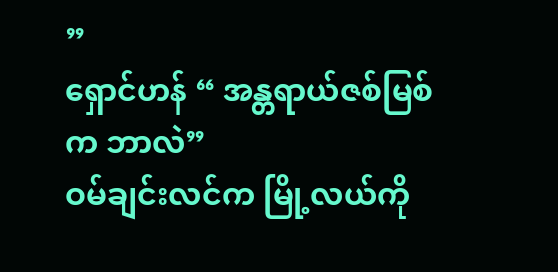”
ရှောင်ဟန် “ အန္တရာယ်ဇစ်မြစ်က ဘာလဲ”
ဝမ်ချင်းလင်က မြို့လယ်ကို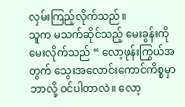လှမ်းကြည့်လိုက်သည်။
သူက မသက်ဆိုင်သည့် မေးခွန်းကို မေးလိုက်သည် “ လော့ဖုန်းကြွယ်အတွက် သွေးအလောင်းကောင်ကိစ္စမှာ ဘာလို့ ဝင်ပါတာလဲ။ လော့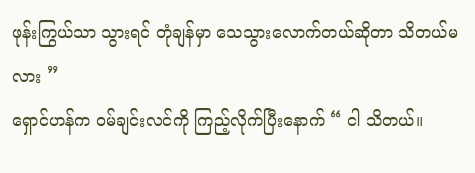ဖုန်းကြွယ်သာ သွားရင် တုံချန်မှာ သေသွားလောက်တယ်ဆိုတာ သိတယ်မလား ”
ရှောင်ဟန်က ဝမ်ချင်းလင်ကို ကြည့်လိုက်ပြီးနောက် “ ငါ သိတယ်။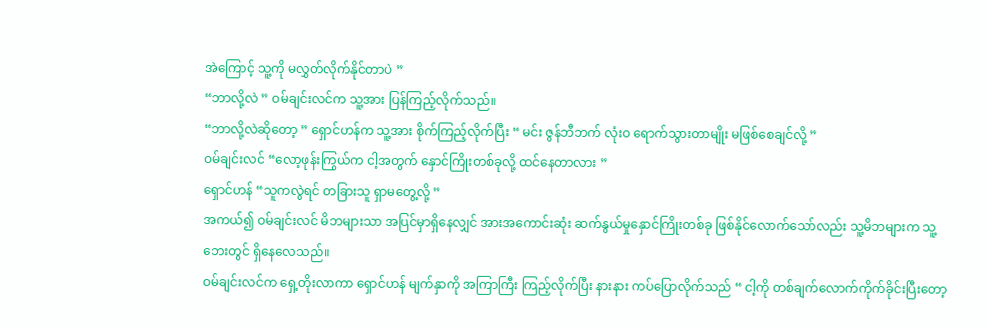အဲကြောင့် သူ့ကို မလွှတ်လိုက်နိုင်တာပဲ ”
“ဘာလို့လဲ ” ဝမ်ချင်းလင်က သူ့အား ပြန်ကြည့်လိုက်သည်။
“ဘာလို့လဲဆိုတော့ ” ရှောင်ဟန်က သူ့အား စိုက်ကြည့်လိုက်ပြီး “ မင်း ဇွန်ဘီဘက် လုံးဝ ရောက်သွားတာမျိုး မဖြစ်စေချင်လို့ ”
ဝမ်ချင်းလင် “လော့ဖုန်းကြွယ်က ငါ့အတွက် နှောင်ကြိုးတစ်ခုလို့ ထင်နေတာလား ”
ရှောင်ဟန် “သူကလွဲရင် တခြားသူ ရှာမတွေ့လို့ ”
အကယ်၍ ဝမ်ချင်းလင် မိဘများသာ အပြင်မှာရှိနေလျှင် အားအကောင်းဆုံး ဆက်နွယ်မှုနှောင်ကြိုးတစ်ခု ဖြစ်နိုင်လောက်သော်လည်း သူ့မိဘများက သူ့ဘေးတွင် ရှိနေလေသည်။
ဝမ်ချင်းလင်က ရှေ့တိုးလာကာ ရှောင်ဟန် မျက်နှာကို အကြာကြီး ကြည့်လိုက်ပြီး နားနား ကပ်ပြောလိုက်သည် “ ငါ့ကို တစ်ချက်လောက်ကိုက်ခိုင်းပြီးတော့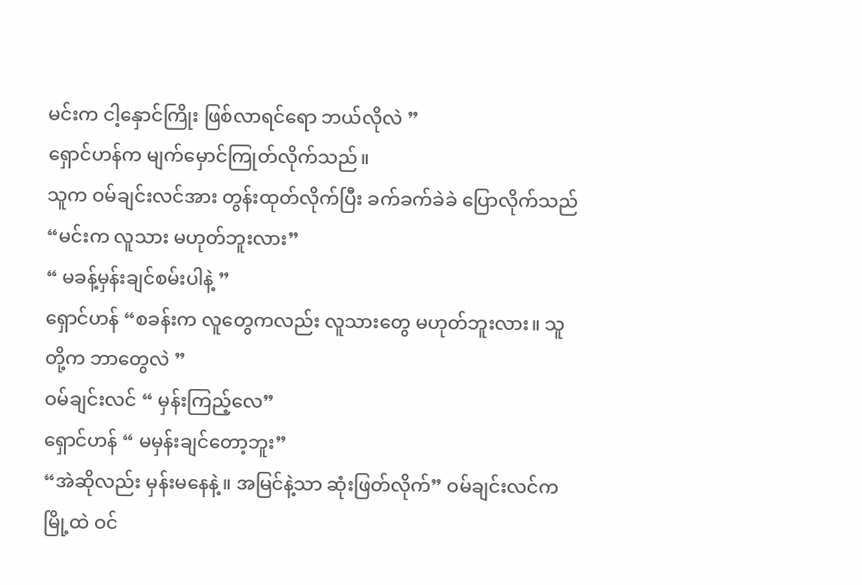မင်းက ငါ့နှောင်ကြိုး ဖြစ်လာရင်ရော ဘယ်လိုလဲ ”
ရှောင်ဟန်က မျက်မှောင်ကြုတ်လိုက်သည်။
သူက ဝမ်ချင်းလင်အား တွန်းထုတ်လိုက်ပြီး ခက်ခက်ခဲခဲ ပြောလိုက်သည် “မင်းက လူသား မဟုတ်ဘူးလား”
“ မခန့်မှန်းချင်စမ်းပါနဲ့ ”
ရှောင်ဟန် “စခန်းက လူတွေကလည်း လူသားတွေ မဟုတ်ဘူးလား။ သူတို့က ဘာတွေလဲ ”
ဝမ်ချင်းလင် “ မှန်းကြည့်လေ”
ရှောင်ဟန် “ မမှန်းချင်တော့ဘူး”
“အဲဆိုလည်း မှန်းမနေနဲ့။ အမြင်နဲ့သာ ဆုံးဖြတ်လိုက်” ဝမ်ချင်းလင်က မြို့ထဲ ဝင်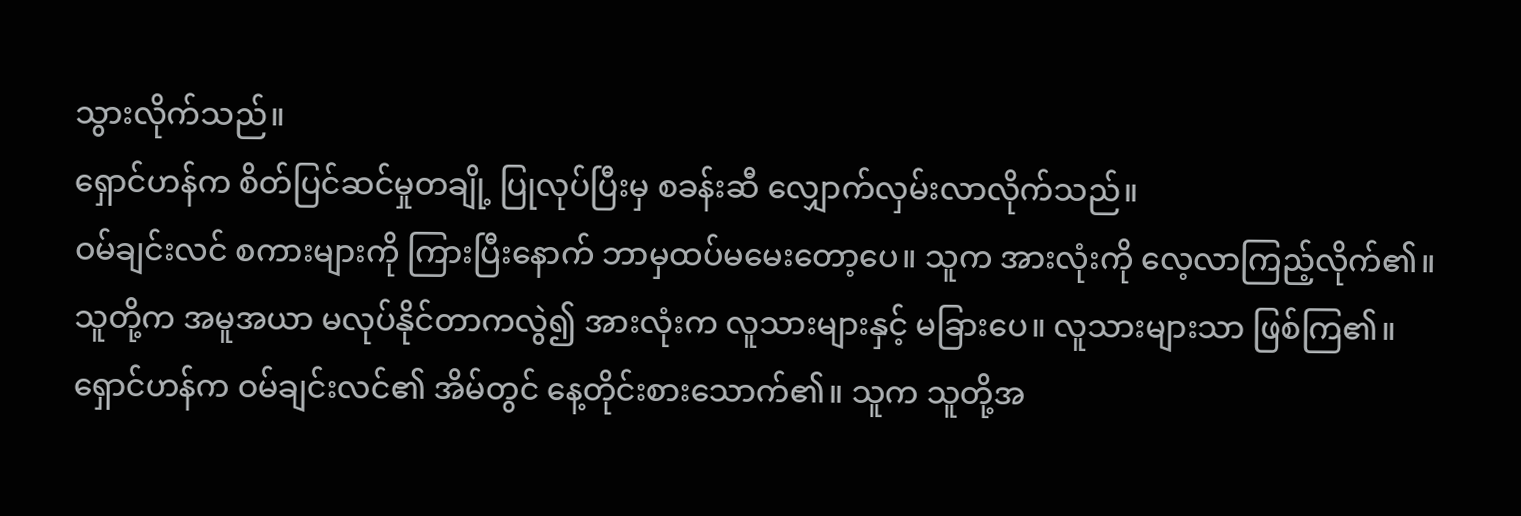သွားလိုက်သည်။
ရှောင်ဟန်က စိတ်ပြင်ဆင်မှုတချို့ ပြုလုပ်ပြီးမှ စခန်းဆီ လျှောက်လှမ်းလာလိုက်သည်။
ဝမ်ချင်းလင် စကားများကို ကြားပြီးနောက် ဘာမှထပ်မမေးတော့ပေ။ သူက အားလုံးကို လေ့လာကြည့်လိုက်၏။ သူတို့က အမူအယာ မလုပ်နိုင်တာကလွဲ၍ အားလုံးက လူသားများနှင့် မခြားပေ။ လူသားများသာ ဖြစ်ကြ၏။
ရှောင်ဟန်က ဝမ်ချင်းလင်၏ အိမ်တွင် နေ့တိုင်းစားသောက်၏။ သူက သူတို့အ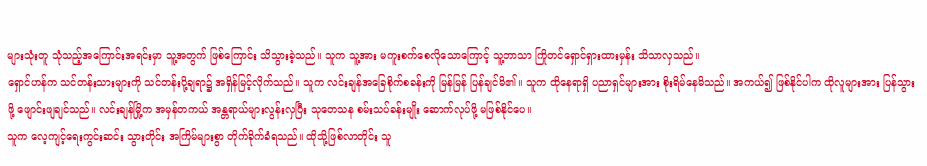များသုံးတူ သုံသည့်အကြောင်းအရင်းမှာ သူ့အတွက် ဖြစ်ကြောင်း သိသွားခဲ့သည်။ သူက သူ့အား မကူးစက်စေလိုသောကြောင့် သူ့ဘာသာ ကြိုတင်ရှောင်ရှားထားမှန်း သိသာလှသည်။
ရှောင်ဟန်က သင်တန်းသားများကို သင်တန်းပို့ချရာ၌ အရှိန်မြင့်လိုက်သည်။ သူက လင်းချန်အခြေစိုက်စခန်းကို မြန်မြန် ပြန်ချင်မိ၏။ သူက ထိုနေရာရှိ ပညာရှင်များအား စိုးရိမ်နေမိသည်။ အကယ်၍ ဖြစ်နိုင်ပါက ထိုလူများအား ပြန်သွားဖို့ ဖျောင်းဖျချင်သည်။ လင်းချန်မြို့က အမှန်တကယ် အန္တရာယ်များလွန်းလှပြီး သုတေသန စမ်းသပ်ခန်းမျိုး ဆောက်လုပ်ဖို့ မဖြစ်နိုင်ပေ။
သူက လေ့ကျင့်ရေးကွင်းဆင်း သွားတိုင်း အကြိမ်များစွာ တိုက်ခိုက်ခံရသည်။ ထိုသို့ဖြစ်လာတိုင်း သူ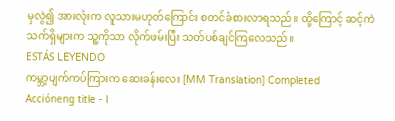မှလွဲ၍ အားလုံးက လူသားမဟုတ်ကြောင်း စတင်ခံစားလာရသည်။ ထို့ကြောင့် ဆင့်ကဲသက်ရှိများက သူ့ကိုသာ လိုက်ဖမ်းပြီး သတ်ပစ်ချင်ကြလေသည်။
ESTÁS LEYENDO
ကမ္ဘာ့ပျက်ကပ်ကြားက ဆေးခန်းလေး [MM Translation] Completed
Accióneng title - I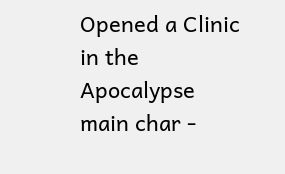Opened a Clinic in the Apocalypse main char -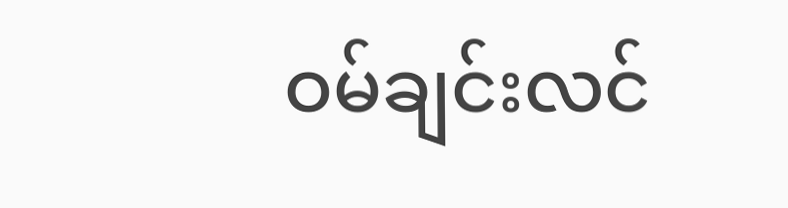ဝမ်ချင်းလင်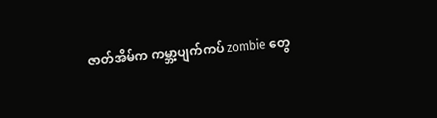ဇာတ်အိမ်က ကမ္ဘာ့ပျက်ကပ် zombie တွေ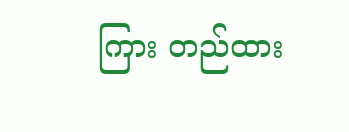ကြား တည်ထား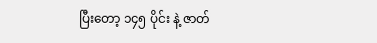ပြီးတော့ ၁၄၅ ပိုင်း နဲ့ ဇာတ်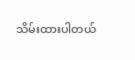သိမ်းထားပါတယ်